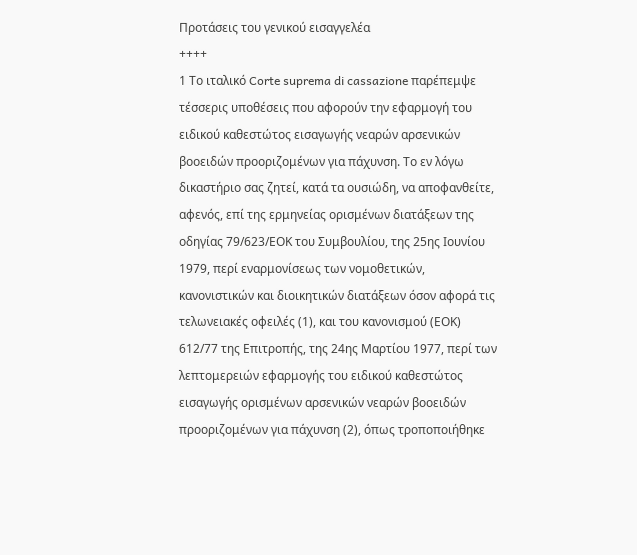Προτάσεις του γενικού εισαγγελέα
++++
1 Το ιταλικό Corte suprema di cassazione παρέπεμψε τέσσερις υποθέσεις που αφορούν την εφαρμογή του ειδικού καθεστώτος εισαγωγής νεαρών αρσενικών βοοειδών προοριζομένων για πάχυνση. Το εν λόγω δικαστήριο σας ζητεί, κατά τα ουσιώδη, να αποφανθείτε, αφενός, επί της ερμηνείας ορισμένων διατάξεων της οδηγίας 79/623/ΕΟΚ του Συμβουλίου, της 25ης Ιουνίου 1979, περί εναρμονίσεως των νομοθετικών, κανονιστικών και διοικητικών διατάξεων όσον αφορά τις τελωνειακές οφειλές (1), και του κανονισμού (ΕΟΚ) 612/77 της Επιτροπής, της 24ης Μαρτίου 1977, περί των λεπτομερειών εφαρμογής του ειδικού καθεστώτος εισαγωγής ορισμένων αρσενικών νεαρών βοοειδών προοριζομένων για πάχυνση (2), όπως τροποποιήθηκε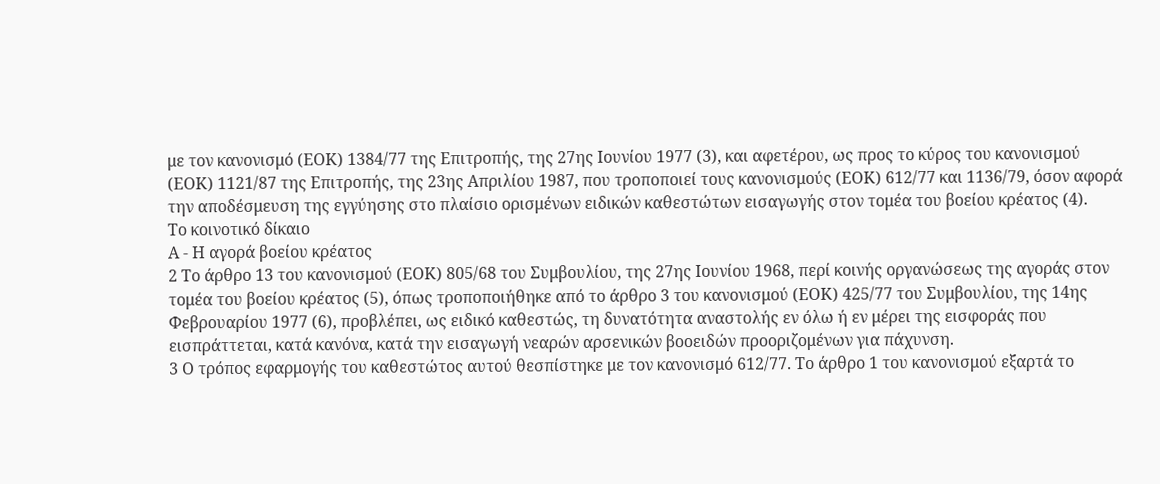με τον κανονισμό (ΕΟΚ) 1384/77 της Επιτροπής, της 27ης Ιουνίου 1977 (3), και αφετέρου, ως προς το κύρος του κανονισμού (ΕΟΚ) 1121/87 της Επιτροπής, της 23ης Απριλίου 1987, που τροποποιεί τους κανονισμούς (ΕΟΚ) 612/77 και 1136/79, όσον αφορά την αποδέσμευση της εγγύησης στο πλαίσιο ορισμένων ειδικών καθεστώτων εισαγωγής στον τομέα του βοείου κρέατος (4).
Το κοινοτικό δίκαιο
Α - Η αγορά βοείου κρέατος
2 Το άρθρο 13 του κανονισμού (ΕΟΚ) 805/68 του Συμβουλίου, της 27ης Ιουνίου 1968, περί κοινής οργανώσεως της αγοράς στον τομέα του βοείου κρέατος (5), όπως τροποποιήθηκε από το άρθρο 3 του κανονισμού (ΕΟΚ) 425/77 του Συμβουλίου, της 14ης Φεβρουαρίου 1977 (6), προβλέπει, ως ειδικό καθεστώς, τη δυνατότητα αναστολής εν όλω ή εν μέρει της εισφοράς που εισπράττεται, κατά κανόνα, κατά την εισαγωγή νεαρών αρσενικών βοοειδών προοριζομένων για πάχυνση.
3 Ο τρόπος εφαρμογής του καθεστώτος αυτού θεσπίστηκε με τον κανονισμό 612/77. Το άρθρο 1 του κανονισμού εξαρτά το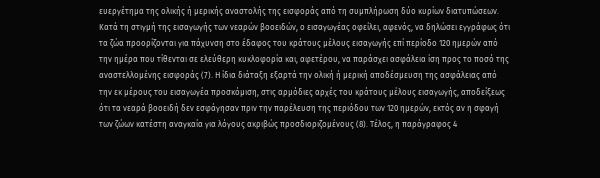ευεργέτημα της ολικής ή μερικής αναστολής της εισφοράς από τη συμπλήρωση δύο κυρίων διατυπώσεων. Κατά τη στιγμή της εισαγωγής των νεαρών βοοειδών, ο εισαγωγέας οφείλει, αφενός, να δηλώσει εγγράφως ότι τα ζώα προορίζονται για πάχυνση στο έδαφος του κράτους μέλους εισαγωγής επί περίοδο 120 ημερών από την ημέρα που τίθενται σε ελεύθερη κυκλοφορία και, αφετέρου, να παράσχει ασφάλεια ίση προς το ποσό της αναστελλομένης εισφοράς (7). Η ίδια διάταξη εξαρτά την ολική ή μερική αποδέσμευση της ασφάλειας από την εκ μέρους του εισαγωγέα προσκόμιση, στις αρμόδιες αρχές του κράτους μέλους εισαγωγής, αποδείξεως ότι τα νεαρά βοοειδή δεν εσφάγησαν πριν την παρέλευση της περιόδου των 120 ημερών, εκτός αν η σφαγή των ζώων κατέστη αναγκαία για λόγους ακριβώς προσδιοριζομένους (8). Τέλος, η παράγραφος 4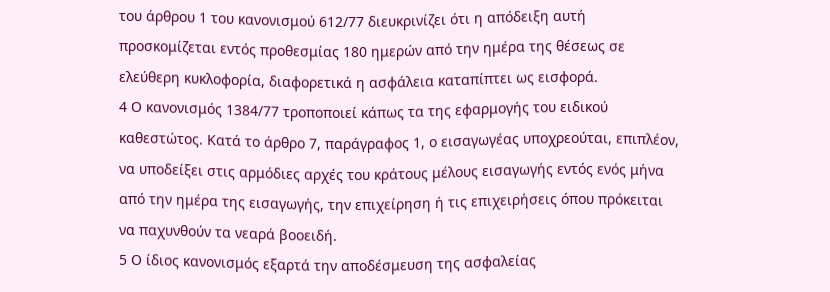του άρθρου 1 του κανονισμού 612/77 διευκρινίζει ότι η απόδειξη αυτή προσκομίζεται εντός προθεσμίας 180 ημερών από την ημέρα της θέσεως σε ελεύθερη κυκλοφορία, διαφορετικά η ασφάλεια καταπίπτει ως εισφορά.
4 Ο κανονισμός 1384/77 τροποποιεί κάπως τα της εφαρμογής του ειδικού καθεστώτος. Κατά το άρθρο 7, παράγραφος 1, ο εισαγωγέας υποχρεούται, επιπλέον, να υποδείξει στις αρμόδιες αρχές του κράτους μέλους εισαγωγής εντός ενός μήνα από την ημέρα της εισαγωγής, την επιχείρηση ή τις επιχειρήσεις όπου πρόκειται να παχυνθούν τα νεαρά βοοειδή.
5 Ο ίδιος κανονισμός εξαρτά την αποδέσμευση της ασφαλείας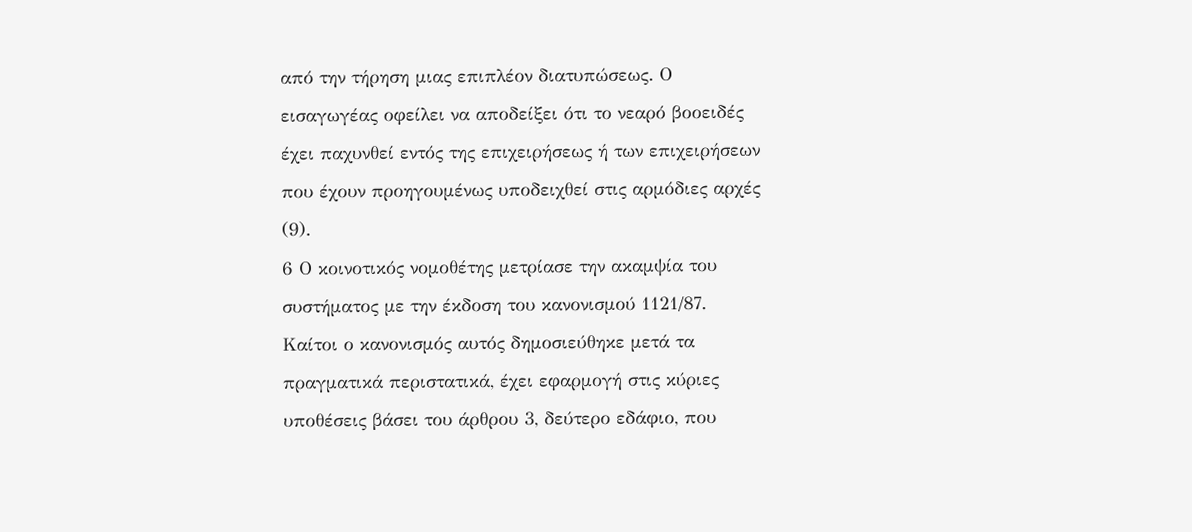από την τήρηση μιας επιπλέον διατυπώσεως. Ο εισαγωγέας οφείλει να αποδείξει ότι το νεαρό βοοειδές έχει παχυνθεί εντός της επιχειρήσεως ή των επιχειρήσεων που έχουν προηγουμένως υποδειχθεί στις αρμόδιες αρχές (9).
6 Ο κοινοτικός νομοθέτης μετρίασε την ακαμψία του συστήματος με την έκδοση του κανονισμού 1121/87. Καίτοι ο κανονισμός αυτός δημοσιεύθηκε μετά τα πραγματικά περιστατικά, έχει εφαρμογή στις κύριες υποθέσεις βάσει του άρθρου 3, δεύτερο εδάφιο, που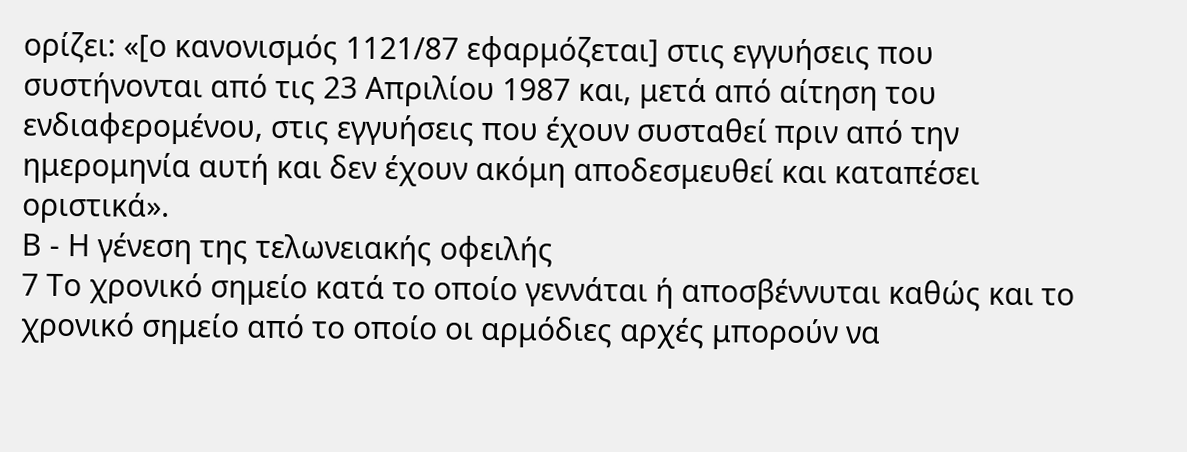ορίζει: «[ο κανονισμός 1121/87 εφαρμόζεται] στις εγγυήσεις που συστήνονται από τις 23 Απριλίου 1987 και, μετά από αίτηση του ενδιαφερομένου, στις εγγυήσεις που έχουν συσταθεί πριν από την ημερομηνία αυτή και δεν έχουν ακόμη αποδεσμευθεί και καταπέσει οριστικά».
Β - Η γένεση της τελωνειακής οφειλής
7 Το χρονικό σημείο κατά το οποίο γεννάται ή αποσβέννυται καθώς και το χρονικό σημείο από το οποίο οι αρμόδιες αρχές μπορούν να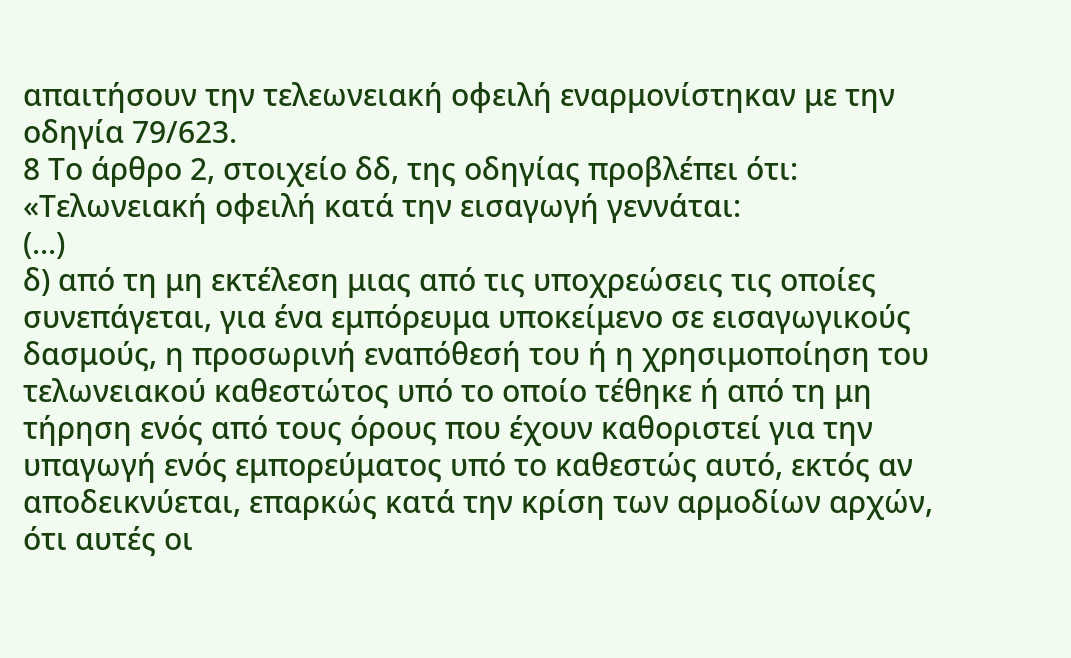απαιτήσουν την τελεωνειακή οφειλή εναρμονίστηκαν με την οδηγία 79/623.
8 Το άρθρο 2, στοιχείο δδ, της οδηγίας προβλέπει ότι:
«Τελωνειακή οφειλή κατά την εισαγωγή γεννάται:
(...)
δ) από τη μη εκτέλεση μιας από τις υποχρεώσεις τις οποίες συνεπάγεται, για ένα εμπόρευμα υποκείμενο σε εισαγωγικούς δασμούς, η προσωρινή εναπόθεσή του ή η χρησιμοποίηση του τελωνειακού καθεστώτος υπό το οποίο τέθηκε ή από τη μη τήρηση ενός από τους όρους που έχουν καθοριστεί για την υπαγωγή ενός εμπορεύματος υπό το καθεστώς αυτό, εκτός αν αποδεικνύεται, επαρκώς κατά την κρίση των αρμοδίων αρχών, ότι αυτές οι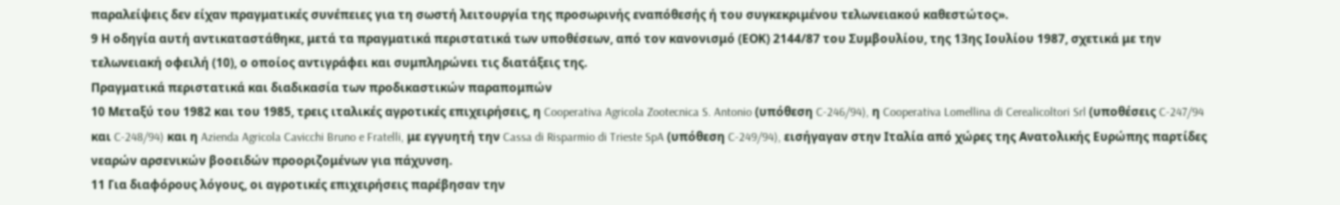παραλείψεις δεν είχαν πραγματικές συνέπειες για τη σωστή λειτουργία της προσωρινής εναπόθεσής ή του συγκεκριμένου τελωνειακού καθεστώτος».
9 Η οδηγία αυτή αντικαταστάθηκε, μετά τα πραγματικά περιστατικά των υποθέσεων, από τον κανονισμό (ΕΟΚ) 2144/87 του Συμβουλίου, της 13ης Ιουλίου 1987, σχετικά με την τελωνειακή οφειλή (10), ο οποίος αντιγράφει και συμπληρώνει τις διατάξεις της.
Πραγματικά περιστατικά και διαδικασία των προδικαστικών παραπομπών
10 Μεταξύ του 1982 και του 1985, τρεις ιταλικές αγροτικές επιχειρήσεις, η Cooperativa Agricola Zootecnica S. Antonio (υπόθεση C-246/94), η Cooperativa Lomellina di Cerealicoltori Srl (υποθέσεις C-247/94 και C-248/94) και η Azienda Agricola Cavicchi Bruno e Fratelli, με εγγυητή την Cassa di Risparmio di Trieste SpA (υπόθεση C-249/94), εισήγαγαν στην Ιταλία από χώρες της Ανατολικής Ευρώπης παρτίδες νεαρών αρσενικών βοοειδών προοριζομένων για πάχυνση.
11 Για διαφόρους λόγους, οι αγροτικές επιχειρήσεις παρέβησαν την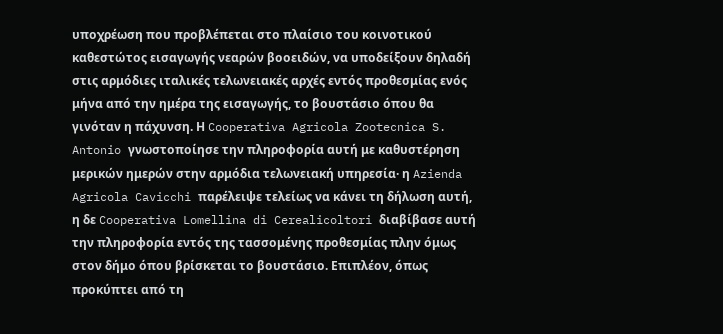υποχρέωση που προβλέπεται στο πλαίσιο του κοινοτικού καθεστώτος εισαγωγής νεαρών βοοειδών, να υποδείξουν δηλαδή στις αρμόδιες ιταλικές τελωνειακές αρχές εντός προθεσμίας ενός μήνα από την ημέρα της εισαγωγής, το βουστάσιο όπου θα γινόταν η πάχυνση. Η Cooperativa Agricola Zootecnica S. Antonio γνωστοποίησε την πληροφορία αυτή με καθυστέρηση μερικών ημερών στην αρμόδια τελωνειακή υπηρεσία· η Azienda Agricola Cavicchi παρέλειψε τελείως να κάνει τη δήλωση αυτή, η δε Cooperativa Lomellina di Cerealicoltori διαβίβασε αυτή την πληροφορία εντός της τασσομένης προθεσμίας πλην όμως στον δήμο όπου βρίσκεται το βουστάσιο. Επιπλέον, όπως προκύπτει από τη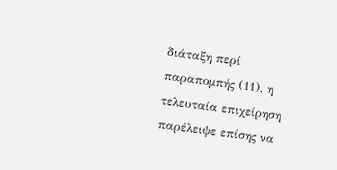διάταξη περί παραπομπής (11), η τελευταία επιχείρηση παρέλειψε επίσης να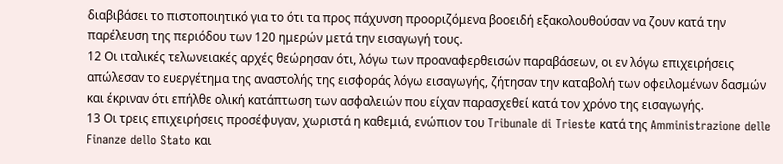διαβιβάσει το πιστοποιητικό για το ότι τα προς πάχυνση προοριζόμενα βοοειδή εξακολουθούσαν να ζουν κατά την παρέλευση της περιόδου των 120 ημερών μετά την εισαγωγή τους.
12 Οι ιταλικές τελωνειακές αρχές θεώρησαν ότι, λόγω των προαναφερθεισών παραβάσεων, οι εν λόγω επιχειρήσεις απώλεσαν το ευεργέτημα της αναστολής της εισφοράς λόγω εισαγωγής, ζήτησαν την καταβολή των οφειλομένων δασμών και έκριναν ότι επήλθε ολική κατάπτωση των ασφαλειών που είχαν παρασχεθεί κατά τον χρόνο της εισαγωγής.
13 Οι τρεις επιχειρήσεις προσέφυγαν, χωριστά η καθεμιά, ενώπιον του Tribunale di Trieste κατά της Amministrazione delle Finanze dello Stato και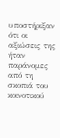υποστήριξαν ότι οι αξιώσεις της ήταν παράνομες από τη σκοπιά του κοινοτικού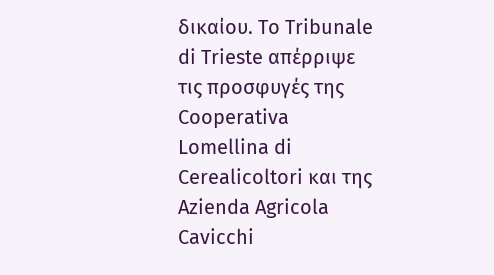δικαίου. Το Tribunale di Trieste απέρριψε τις προσφυγές της Cooperativa Lomellina di Cerealicoltori και της Azienda Agricola Cavicchi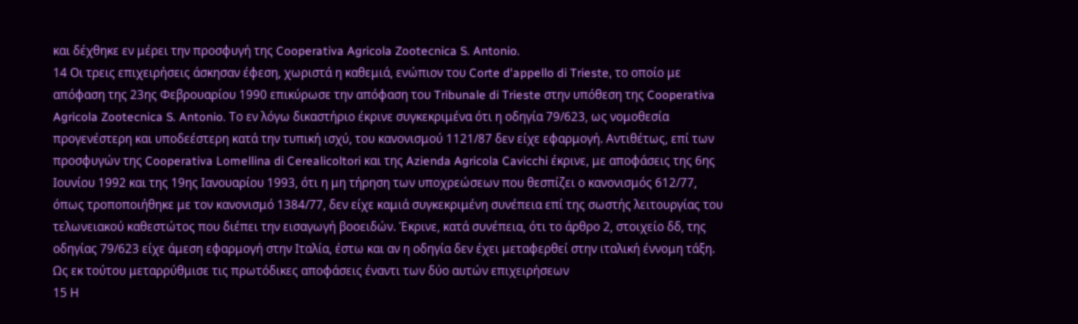και δέχθηκε εν μέρει την προσφυγή της Cooperativa Agricola Zootecnica S. Antonio.
14 Οι τρεις επιχειρήσεις άσκησαν έφεση, χωριστά η καθεμιά, ενώπιον του Corte d'appello di Trieste, το οποίο με απόφαση της 23ης Φεβρουαρίου 1990 επικύρωσε την απόφαση του Tribunale di Trieste στην υπόθεση της Cooperativa Agricola Zootecnica S. Antonio. Το εν λόγω δικαστήριο έκρινε συγκεκριμένα ότι η οδηγία 79/623, ως νομοθεσία προγενέστερη και υποδεέστερη κατά την τυπική ισχύ, του κανονισμού 1121/87 δεν είχε εφαρμογή. Αντιθέτως, επί των προσφυγών της Cooperativa Lomellina di Cerealicoltori και της Azienda Agricola Cavicchi έκρινε, με αποφάσεις της 6ης Ιουνίου 1992 και της 19ης Ιανουαρίου 1993, ότι η μη τήρηση των υποχρεώσεων που θεσπίζει ο κανονισμός 612/77, όπως τροποποιήθηκε με τον κανονισμό 1384/77, δεν είχε καμιά συγκεκριμένη συνέπεια επί της σωστής λειτουργίας του τελωνειακού καθεστώτος που διέπει την εισαγωγή βοοειδών. Έκρινε, κατά συνέπεια, ότι το άρθρο 2, στοιχείο δδ, της οδηγίας 79/623 είχε άμεση εφαρμογή στην Ιταλία, έστω και αν η οδηγία δεν έχει μεταφερθεί στην ιταλική έννομη τάξη. Ως εκ τούτου μεταρρύθμισε τις πρωτόδικες αποφάσεις έναντι των δύο αυτών επιχειρήσεων
15 Η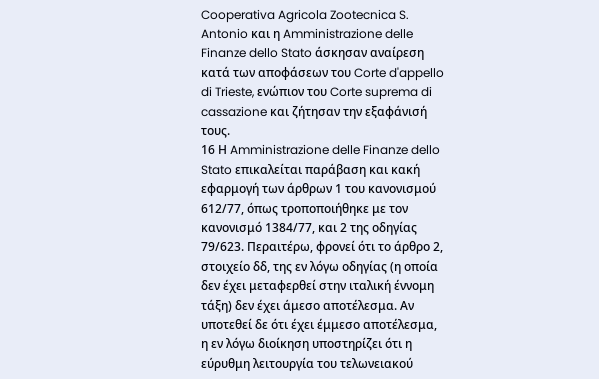Cooperativa Agricola Zootecnica S. Antonio και η Amministrazione delle Finanze dello Stato άσκησαν αναίρεση κατά των αποφάσεων του Corte d'appello di Trieste, ενώπιον του Corte suprema di cassazione και ζήτησαν την εξαφάνισή τους.
16 Η Amministrazione delle Finanze dello Stato επικαλείται παράβαση και κακή εφαρμογή των άρθρων 1 του κανονισμού 612/77, όπως τροποποιήθηκε με τον κανονισμό 1384/77, και 2 της οδηγίας 79/623. Περαιτέρω, φρονεί ότι το άρθρο 2, στοιχείο δδ, της εν λόγω οδηγίας (η οποία δεν έχει μεταφερθεί στην ιταλική έννομη τάξη) δεν έχει άμεσο αποτέλεσμα. Αν υποτεθεί δε ότι έχει έμμεσο αποτέλεσμα, η εν λόγω διοίκηση υποστηρίζει ότι η εύρυθμη λειτουργία του τελωνειακού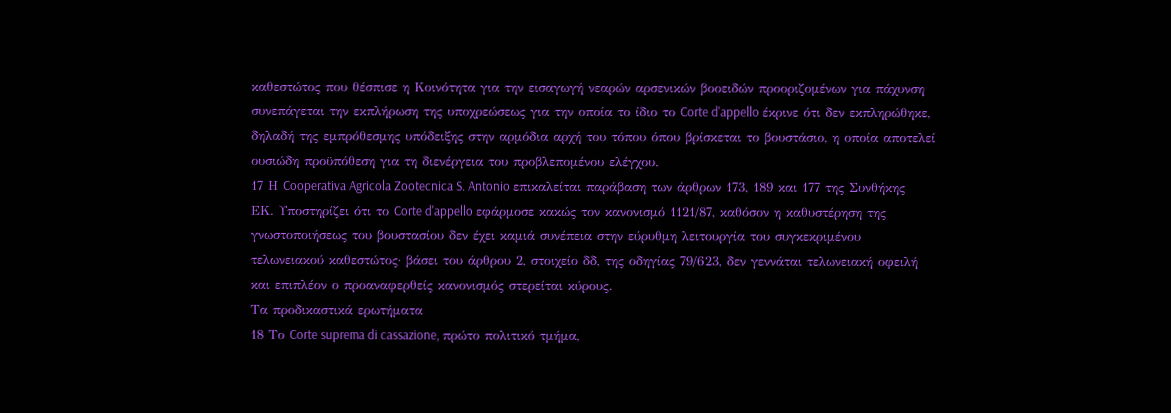καθεστώτος που θέσπισε η Κοινότητα για την εισαγωγή νεαρών αρσενικών βοοειδών προοριζομένων για πάχυνση συνεπάγεται την εκπλήρωση της υποχρεώσεως για την οποία το ίδιο το Corte d'appello έκρινε ότι δεν εκπληρώθηκε, δηλαδή της εμπρόθεσμης υπόδειξης στην αρμόδια αρχή του τόπου όπου βρίσκεται το βουστάσιο, η οποία αποτελεί ουσιώδη προϋπόθεση για τη διενέργεια του προβλεπομένου ελέγχου.
17 Η Cooperativa Agricola Zootecnica S. Antonio επικαλείται παράβαση των άρθρων 173, 189 και 177 της Συνθήκης ΕΚ. Υποστηρίζει ότι το Corte d'appello εφάρμοσε κακώς τον κανονισμό 1121/87, καθόσον η καθυστέρηση της γνωστοποιήσεως του βουστασίου δεν έχει καμιά συνέπεια στην εύρυθμη λειτουργία του συγκεκριμένου τελωνειακού καθεστώτος· βάσει του άρθρου 2, στοιχείο δδ, της οδηγίας 79/623, δεν γεννάται τελωνειακή οφειλή και επιπλέον ο προαναφερθείς κανονισμός στερείται κύρους.
Τα προδικαστικά ερωτήματα
18 Το Corte suprema di cassazione, πρώτο πολιτικό τμήμα,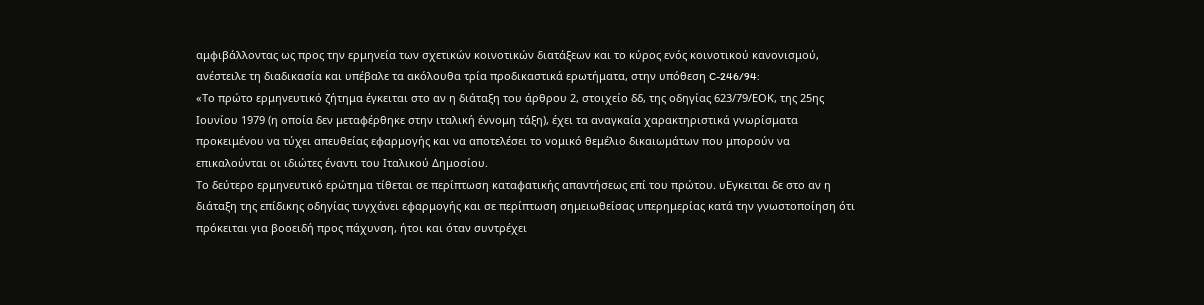αμφιβάλλοντας ως προς την ερμηνεία των σχετικών κοινοτικών διατάξεων και το κύρος ενός κοινοτικού κανονισμού, ανέστειλε τη διαδικασία και υπέβαλε τα ακόλουθα τρία προδικαστικά ερωτήματα, στην υπόθεση C-246/94:
«Το πρώτο ερμηνευτικό ζήτημα έγκειται στο αν η διάταξη του άρθρου 2, στοιχείο δδ, της οδηγίας 623/79/ΕΟΚ, της 25ης Ιουνίου 1979 (η οποία δεν μεταφέρθηκε στην ιταλική έννομη τάξη), έχει τα αναγκαία χαρακτηριστικά γνωρίσματα προκειμένου να τύχει απευθείας εφαρμογής και να αποτελέσει το νομικό θεμέλιο δικαιωμάτων που μπορούν να επικαλούνται οι ιδιώτες έναντι του Ιταλικού Δημοσίου.
Το δεύτερο ερμηνευτικό ερώτημα τίθεται σε περίπτωση καταφατικής απαντήσεως επί του πρώτου. υΕγκειται δε στο αν η διάταξη της επίδικης οδηγίας τυγχάνει εφαρμογής και σε περίπτωση σημειωθείσας υπερημερίας κατά την γνωστοποίηση ότι πρόκειται για βοοειδή προς πάχυνση, ήτοι και όταν συντρέχει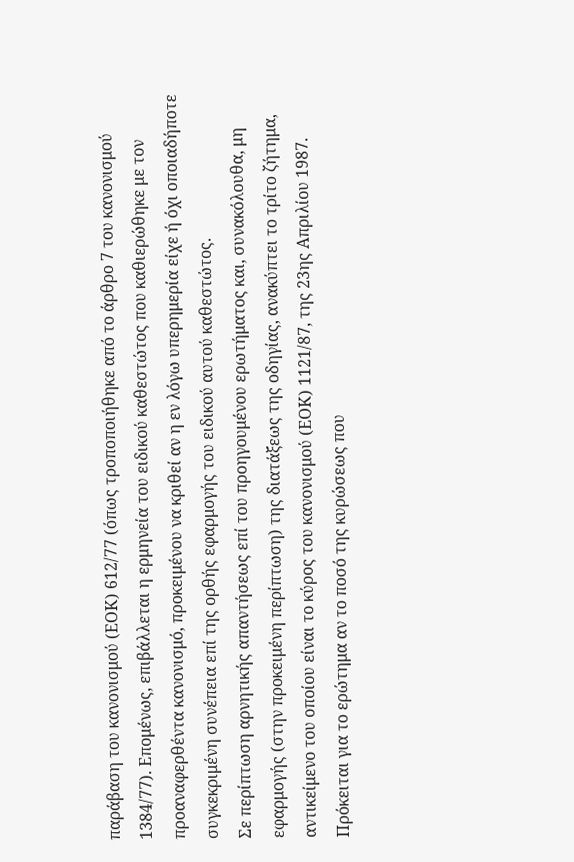παράβαση του κανονισμού (ΕΟΚ) 612/77 (όπως τροποποιήθηκε από το άρθρο 7 του κανονισμού 1384/77). Επομένως, επιβάλλεται η ερμηνεία του ειδικού καθεστώτος που καθιερώθηκε με τον προαναφερθέντα κανονισμό, προκειμένου να κριθεί αν η εν λόγω υπερημερία είχε ή όχι οποιαδήποτε συγκεκριμένη συνέπεια επί της ορθής εφαρμογής του ειδικού αυτού καθεστώτος.
Σε περίπτωση αρνητικής απαντήσεως επί του προηγουμένου ερωτήματος και, συνακόλουθα, μη εφαρμογής (στην προκειμένη περίπτωση) της διατάξεως της οδηγίας, ανακύπτει το τρίτο ζήτημα, αντικείμενο του οποίου είναι το κύρος του κανονισμού (ΕΟΚ) 1121/87, της 23ης Απριλίου 1987. Πρόκειται για το ερώτημα αν το ποσό της κυρώσεως που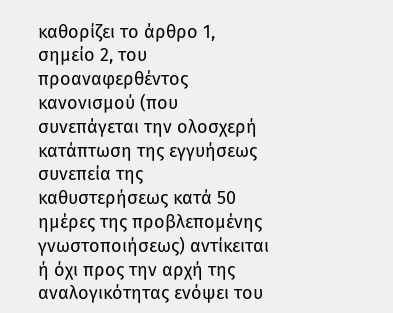καθορίζει το άρθρο 1, σημείο 2, του προαναφερθέντος κανονισμού (που συνεπάγεται την ολοσχερή κατάπτωση της εγγυήσεως συνεπεία της καθυστερήσεως κατά 50 ημέρες της προβλεπομένης γνωστοποιήσεως) αντίκειται ή όχι προς την αρχή της αναλογικότητας ενόψει του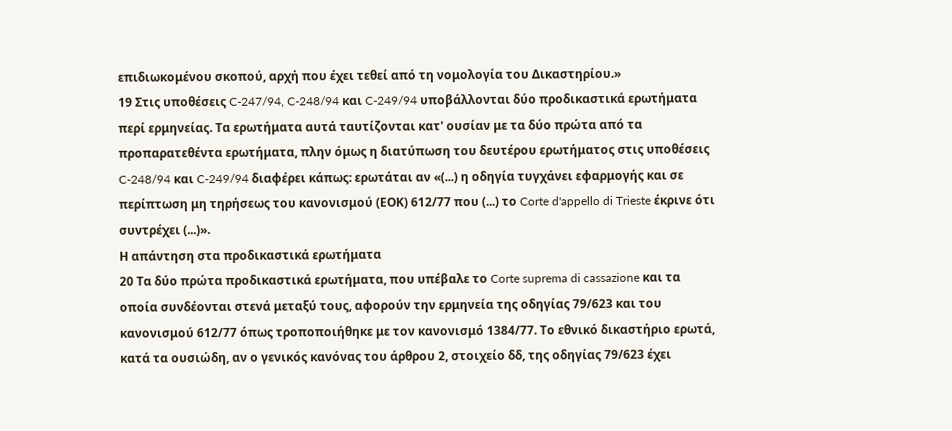επιδιωκομένου σκοπού, αρχή που έχει τεθεί από τη νομολογία του Δικαστηρίου.»
19 Στις υποθέσεις C-247/94, C-248/94 και C-249/94 υποβάλλονται δύο προδικαστικά ερωτήματα περί ερμηνείας. Τα ερωτήματα αυτά ταυτίζονται κατ' ουσίαν με τα δύο πρώτα από τα προπαρατεθέντα ερωτήματα, πλην όμως η διατύπωση του δευτέρου ερωτήματος στις υποθέσεις C-248/94 και C-249/94 διαφέρει κάπως: ερωτάται αν «(...) η οδηγία τυγχάνει εφαρμογής και σε περίπτωση μη τηρήσεως του κανονισμού (ΕΟΚ) 612/77 που (...) το Corte d'appello di Trieste έκρινε ότι συντρέχει (...)».
Η απάντηση στα προδικαστικά ερωτήματα
20 Τα δύο πρώτα προδικαστικά ερωτήματα, που υπέβαλε το Corte suprema di cassazione και τα οποία συνδέονται στενά μεταξύ τους, αφορούν την ερμηνεία της οδηγίας 79/623 και του κανονισμού 612/77 όπως τροποποιήθηκε με τον κανονισμό 1384/77. Το εθνικό δικαστήριο ερωτά, κατά τα ουσιώδη, αν ο γενικός κανόνας του άρθρου 2, στοιχείο δδ, της οδηγίας 79/623 έχει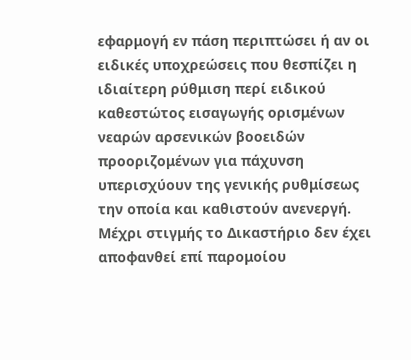εφαρμογή εν πάση περιπτώσει ή αν οι ειδικές υποχρεώσεις που θεσπίζει η ιδιαίτερη ρύθμιση περί ειδικού καθεστώτος εισαγωγής ορισμένων νεαρών αρσενικών βοοειδών προοριζομένων για πάχυνση υπερισχύουν της γενικής ρυθμίσεως την οποία και καθιστούν ανενεργή. Μέχρι στιγμής το Δικαστήριο δεν έχει αποφανθεί επί παρομοίου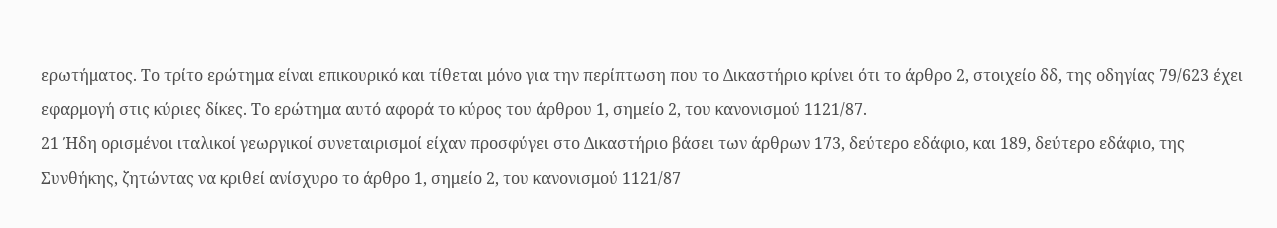ερωτήματος. Το τρίτο ερώτημα είναι επικουρικό και τίθεται μόνο για την περίπτωση που το Δικαστήριο κρίνει ότι το άρθρο 2, στοιχείο δδ, της οδηγίας 79/623 έχει εφαρμογή στις κύριες δίκες. Το ερώτημα αυτό αφορά το κύρος του άρθρου 1, σημείο 2, του κανονισμού 1121/87.
21 Ήδη ορισμένοι ιταλικοί γεωργικοί συνεταιρισμοί είχαν προσφύγει στο Δικαστήριο βάσει των άρθρων 173, δεύτερο εδάφιο, και 189, δεύτερο εδάφιο, της Συνθήκης, ζητώντας να κριθεί ανίσχυρο το άρθρο 1, σημείο 2, του κανονισμού 1121/87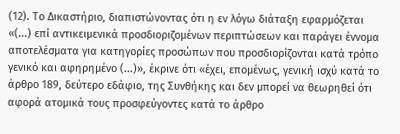(12). Το Δικαστήριο, διαπιστώνοντας ότι η εν λόγω διάταξη εφαρμόζεται «(...) επί αντικειμενικά προσδιοριζομένων περιπτώσεων και παράγει έννομα αποτελέσματα για κατηγορίες προσώπων που προσδιορίζονται κατά τρόπο γενικό και αφηρημένο (...)», έκρινε ότι «έχει, επομένως, γενική ισχύ κατά το άρθρο 189, δεύτερο εδάφιο, της Συνθήκης και δεν μπορεί να θεωρηθεί ότι αφορά ατομικά τους προσφεύγοντες κατά το άρθρο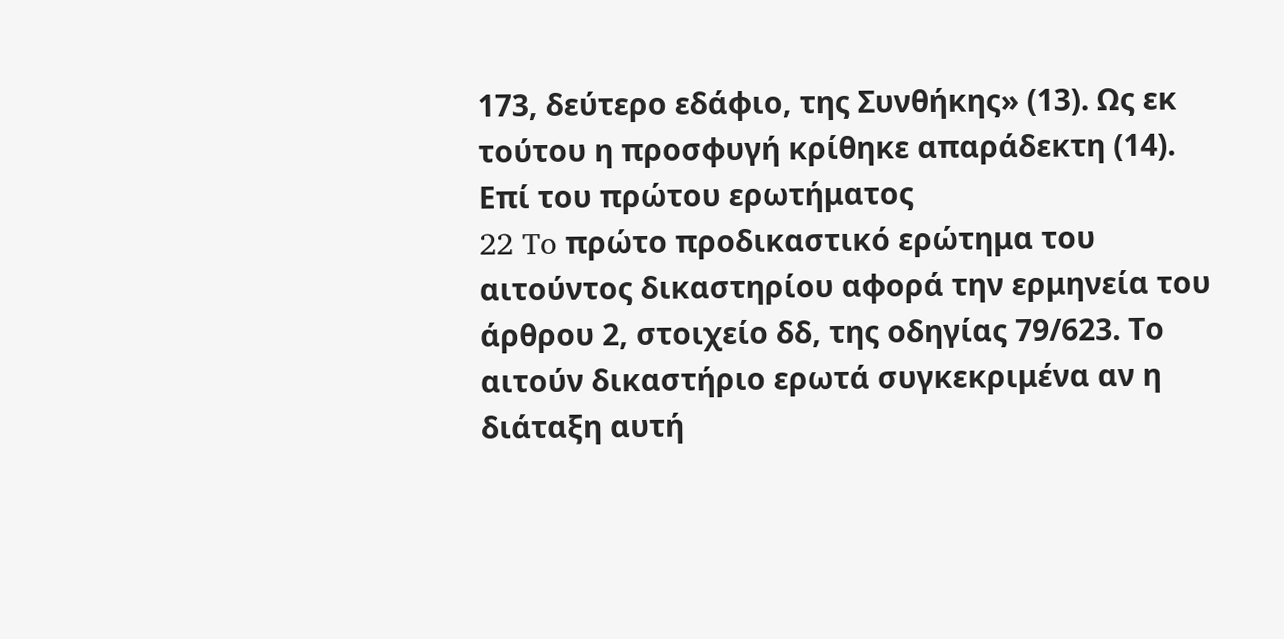173, δεύτερο εδάφιο, της Συνθήκης» (13). Ως εκ τούτου η προσφυγή κρίθηκε απαράδεκτη (14).
Επί του πρώτου ερωτήματος
22 To πρώτο προδικαστικό ερώτημα του αιτούντος δικαστηρίου αφορά την ερμηνεία του άρθρου 2, στοιχείο δδ, της οδηγίας 79/623. Το αιτούν δικαστήριο ερωτά συγκεκριμένα αν η διάταξη αυτή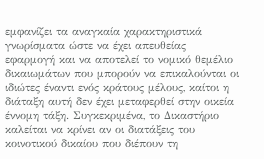εμφανίζει τα αναγκαία χαρακτηριστικά γνωρίσματα ώστε να έχει απευθείας εφαρμογή και να αποτελεί το νομικό θεμέλιο δικαιωμάτων που μπορούν να επικαλούνται οι ιδιώτες έναντι ενός κράτους μέλους, καίτοι η διάταξη αυτή δεν έχει μεταφερθεί στην οικεία έννομη τάξη. Συγκεκριμένα, το Δικαστήριο καλείται να κρίνει αν οι διατάξεις του κοινοτικού δικαίου που διέπουν τη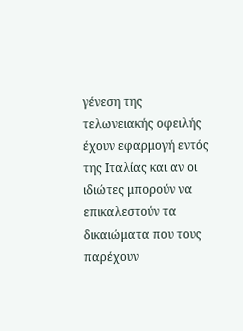γένεση της τελωνειακής οφειλής έχουν εφαρμογή εντός της Ιταλίας και αν οι ιδιώτες μπορούν να επικαλεστούν τα δικαιώματα που τους παρέχουν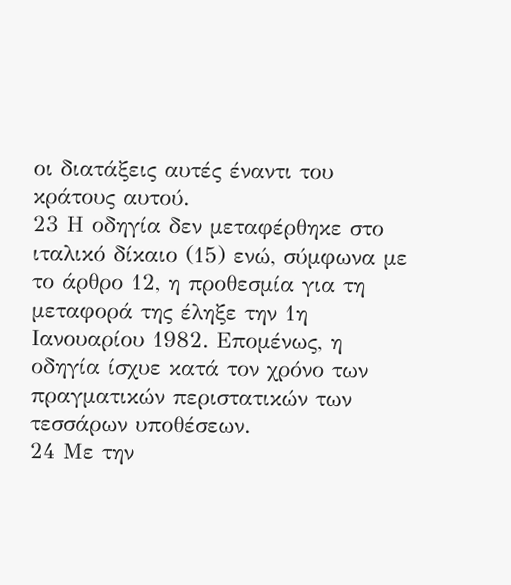οι διατάξεις αυτές έναντι του κράτους αυτού.
23 Η οδηγία δεν μεταφέρθηκε στο ιταλικό δίκαιο (15) ενώ, σύμφωνα με το άρθρο 12, η προθεσμία για τη μεταφορά της έληξε την 1η Ιανουαρίου 1982. Επομένως, η οδηγία ίσχυε κατά τον χρόνο των πραγματικών περιστατικών των τεσσάρων υποθέσεων.
24 Με την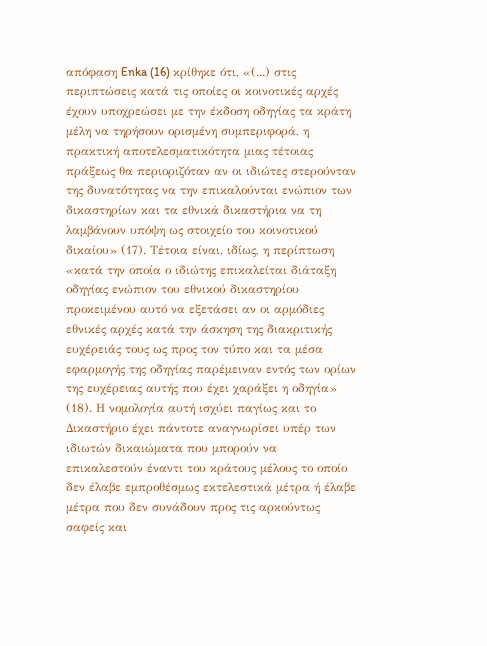απόφαση Enka (16) κρίθηκε ότι, «(...) στις περιπτώσεις κατά τις οποίες οι κοινοτικές αρχές έχουν υποχρεώσει με την έκδοση οδηγίας τα κράτη μέλη να τηρήσουν ορισμένη συμπεριφορά, η πρακτική αποτελεσματικότητα μιας τέτοιας πράξεως θα περιοριζόταν αν οι ιδιώτες στερούνταν της δυνατότητας να την επικαλούνται ενώπιον των δικαστηρίων και τα εθνικά δικαστήρια να τη λαμβάνουν υπόψη ως στοιχείο του κοινοτικού δικαίου» (17). Τέτοια είναι, ιδίως, η περίπτωση «κατά την οποία ο ιδιώτης επικαλείται διάταξη οδηγίας ενώπιον του εθνικού δικαστηρίου προκειμένου αυτό να εξετάσει αν οι αρμόδιες εθνικές αρχές κατά την άσκηση της διακριτικής ευχέρειάς τους ως προς τον τύπο και τα μέσα εφαρμογής της οδηγίας παρέμειναν εντός των ορίων της ευχέρειας αυτής που έχει χαράξει η οδηγία» (18). Η νομολογία αυτή ισχύει παγίως και το Δικαστήριο έχει πάντοτε αναγνωρίσει υπέρ των ιδιωτών δικαιώματα που μπορούν να επικαλεστούν έναντι του κράτους μέλους το οποίο δεν έλαβε εμπροθέσμως εκτελεστικά μέτρα ή έλαβε μέτρα που δεν συνάδουν προς τις αρκούντως σαφείς και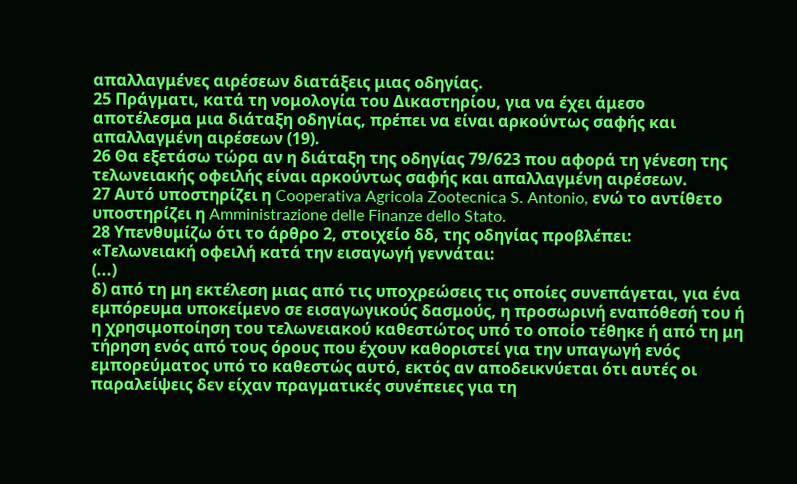απαλλαγμένες αιρέσεων διατάξεις μιας οδηγίας.
25 Πράγματι, κατά τη νομολογία του Δικαστηρίου, για να έχει άμεσο αποτέλεσμα μια διάταξη οδηγίας, πρέπει να είναι αρκούντως σαφής και απαλλαγμένη αιρέσεων (19).
26 Θα εξετάσω τώρα αν η διάταξη της οδηγίας 79/623 που αφορά τη γένεση της τελωνειακής οφειλής είναι αρκούντως σαφής και απαλλαγμένη αιρέσεων.
27 Αυτό υποστηρίζει η Cooperativa Agricola Zootecnica S. Antonio, ενώ το αντίθετο υποστηρίζει η Amministrazione delle Finanze dello Stato.
28 Υπενθυμίζω ότι το άρθρο 2, στοιχείο δδ, της οδηγίας προβλέπει:
«Τελωνειακή οφειλή κατά την εισαγωγή γεννάται:
(...)
δ) από τη μη εκτέλεση μιας από τις υποχρεώσεις τις οποίες συνεπάγεται, για ένα εμπόρευμα υποκείμενο σε εισαγωγικούς δασμούς, η προσωρινή εναπόθεσή του ή η χρησιμοποίηση του τελωνειακού καθεστώτος υπό το οποίο τέθηκε ή από τη μη τήρηση ενός από τους όρους που έχουν καθοριστεί για την υπαγωγή ενός εμπορεύματος υπό το καθεστώς αυτό, εκτός αν αποδεικνύεται ότι αυτές οι παραλείψεις δεν είχαν πραγματικές συνέπειες για τη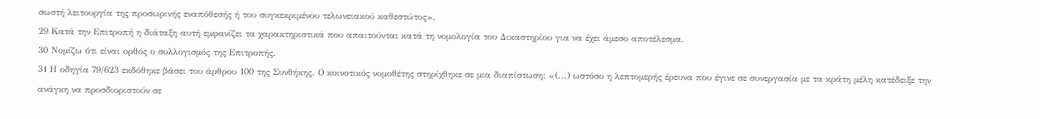σωστή λειτουργία της προσωρινής εναπόθεσής ή του συγκεκριμένου τελωνειακού καθεστώτος».
29 Κατά την Επιτροπή η διάταξη αυτή εμφανίζει τα χαρακτηριστικά που απαιτούνται κατά τη νομολογία του Δικαστηρίου για να έχει άμεσο αποτέλεσμα.
30 Νομίζω ότι είναι ορθός ο συλλογισμός της Επιτροπής.
31 Η οδηγία 79/623 εκδόθηκε βάσει του άρθρου 100 της Συνθήκης. Ο κοινοτικός νομοθέτης στηρίχθηκε σε μια διαπίστωση: «(...) ωστόσο η λεπτομερής έρευνα που έγινε σε συνεργασία με τα κράτη μέλη κατέδειξε την ανάγκη να προσδιοριστούν σε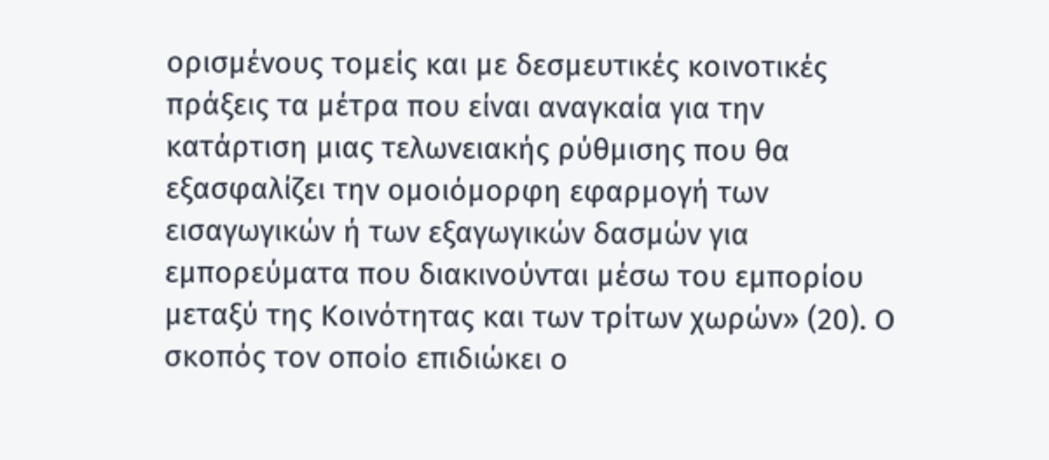ορισμένους τομείς και με δεσμευτικές κοινοτικές πράξεις τα μέτρα που είναι αναγκαία για την κατάρτιση μιας τελωνειακής ρύθμισης που θα εξασφαλίζει την ομοιόμορφη εφαρμογή των εισαγωγικών ή των εξαγωγικών δασμών για εμπορεύματα που διακινούνται μέσω του εμπορίου μεταξύ της Κοινότητας και των τρίτων χωρών» (20). Ο σκοπός τον οποίο επιδιώκει ο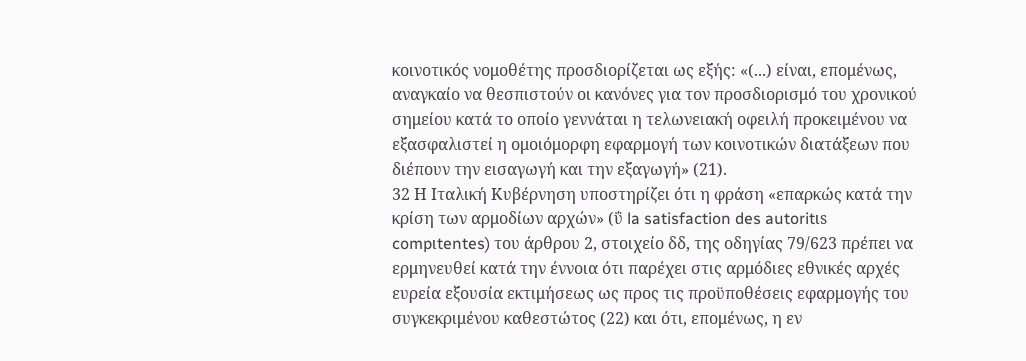κοινοτικός νομοθέτης προσδιορίζεται ως εξής: «(...) είναι, επομένως, αναγκαίο να θεσπιστούν οι κανόνες για τον προσδιορισμό του χρονικού σημείου κατά το οποίο γεννάται η τελωνειακή οφειλή προκειμένου να εξασφαλιστεί η ομοιόμορφη εφαρμογή των κοινοτικών διατάξεων που διέπουν την εισαγωγή και την εξαγωγή» (21).
32 Η Ιταλική Κυβέρνηση υποστηρίζει ότι η φράση «επαρκώς κατά την κρίση των αρμοδίων αρχών» (ΰ la satisfaction des autoritιs compιtentes) του άρθρου 2, στοιχείο δδ, της οδηγίας 79/623 πρέπει να ερμηνευθεί κατά την έννοια ότι παρέχει στις αρμόδιες εθνικές αρχές ευρεία εξουσία εκτιμήσεως ως προς τις προϋποθέσεις εφαρμογής του συγκεκριμένου καθεστώτος (22) και ότι, επομένως, η εν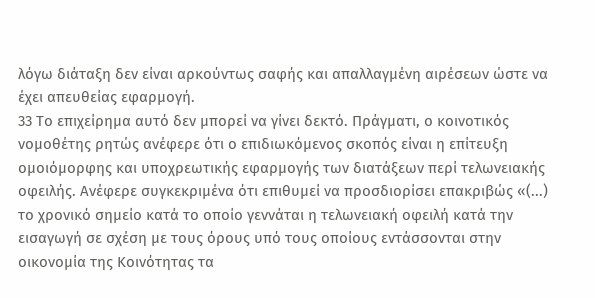λόγω διάταξη δεν είναι αρκούντως σαφής και απαλλαγμένη αιρέσεων ώστε να έχει απευθείας εφαρμογή.
33 Το επιχείρημα αυτό δεν μπορεί να γίνει δεκτό. Πράγματι, ο κοινοτικός νομοθέτης ρητώς ανέφερε ότι ο επιδιωκόμενος σκοπός είναι η επίτευξη ομοιόμορφης και υποχρεωτικής εφαρμογής των διατάξεων περί τελωνειακής οφειλής. Ανέφερε συγκεκριμένα ότι επιθυμεί να προσδιορίσει επακριβώς «(...) το χρονικό σημείο κατά το οποίο γεννάται η τελωνειακή οφειλή κατά την εισαγωγή σε σχέση με τους όρους υπό τους οποίους εντάσσονται στην οικονομία της Κοινότητας τα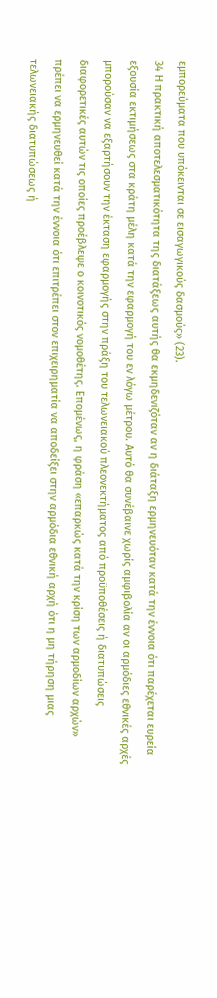εμπορεύματα που υπόκεινται σε εισαγωγικούς δασμούς» (23).
34 Η πρακτική αποτελεσματικότητα της διατάξεως αυτής θα εκμηδενιζόταν αν η διάταξη ερμηνευόταν κατά την έννοια ότι παρέχεται ευρεία εξουσία εκτιμήσεως στα κράτη μέλη κατά την εφαρμογή του εν λόγω μέτρου. Αυτό θα συνέβαινε χωρίς αμφιβολία αν οι αρμόδιες εθνικές αρχές μπορούσαν να εξαρτήσουν την έκταση εφαρμογής στην πράξη του τελωνειακού πλεονεκτήματος από προϋποθέσεις ή διατυπώσεις διαφορετικές αυτών τις οποίες προέβλεψε ο κοινοτικός νομοθέτης. Επομένως, η φράση «επαρκώς κατά την κρίση των αρμοδίων αρχών» πρέπει να ερμηνευθεί κατά την έννοια ότι επιτρέπει στον επιχειρηματία να αποδείξει στην αρμόδια εθνική αρχή ότι η μη τήρηση μιας τελωνειακής διατυπώσεως ή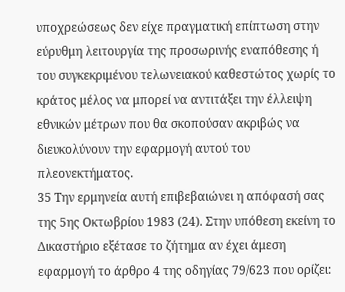υποχρεώσεως δεν είχε πραγματική επίπτωση στην εύρυθμη λειτουργία της προσωρινής εναπόθεσης ή του συγκεκριμένου τελωνειακού καθεστώτος χωρίς το κράτος μέλος να μπορεί να αντιτάξει την έλλειψη εθνικών μέτρων που θα σκοπούσαν ακριβώς να διευκολύνουν την εφαρμογή αυτού του πλεονεκτήματος.
35 Την ερμηνεία αυτή επιβεβαιώνει η απόφασή σας της 5ης Οκτωβρίου 1983 (24). Στην υπόθεση εκείνη το Δικαστήριο εξέτασε το ζήτημα αν έχει άμεση εφαρμογή το άρθρο 4 της οδηγίας 79/623 που ορίζει: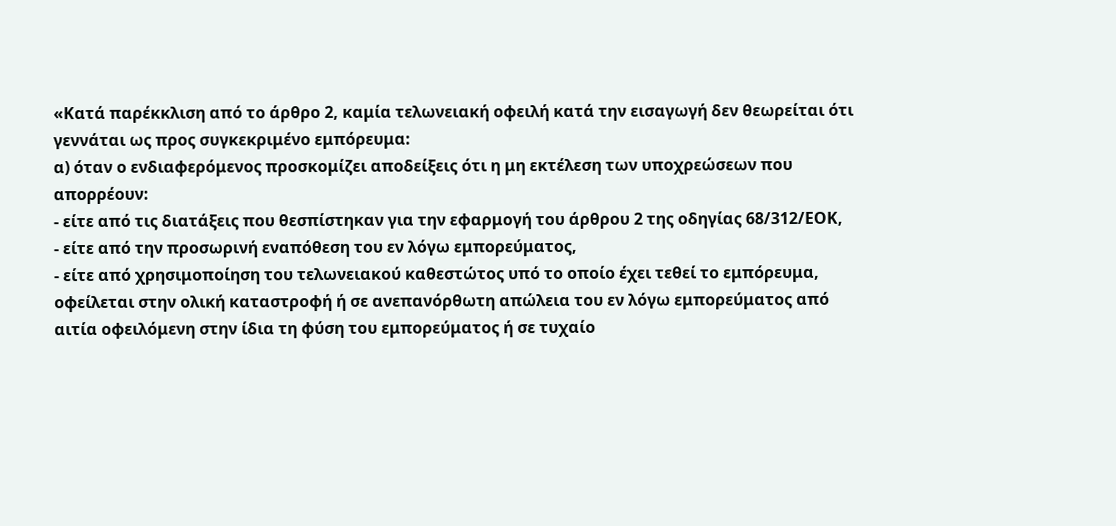«Κατά παρέκκλιση από το άρθρο 2, καμία τελωνειακή οφειλή κατά την εισαγωγή δεν θεωρείται ότι γεννάται ως προς συγκεκριμένο εμπόρευμα:
α) όταν ο ενδιαφερόμενος προσκομίζει αποδείξεις ότι η μη εκτέλεση των υποχρεώσεων που απορρέουν:
- είτε από τις διατάξεις που θεσπίστηκαν για την εφαρμογή του άρθρου 2 της οδηγίας 68/312/ΕΟΚ,
- είτε από την προσωρινή εναπόθεση του εν λόγω εμπορεύματος,
- είτε από χρησιμοποίηση του τελωνειακού καθεστώτος υπό το οποίο έχει τεθεί το εμπόρευμα,
οφείλεται στην ολική καταστροφή ή σε ανεπανόρθωτη απώλεια του εν λόγω εμπορεύματος από αιτία οφειλόμενη στην ίδια τη φύση του εμπορεύματος ή σε τυχαίο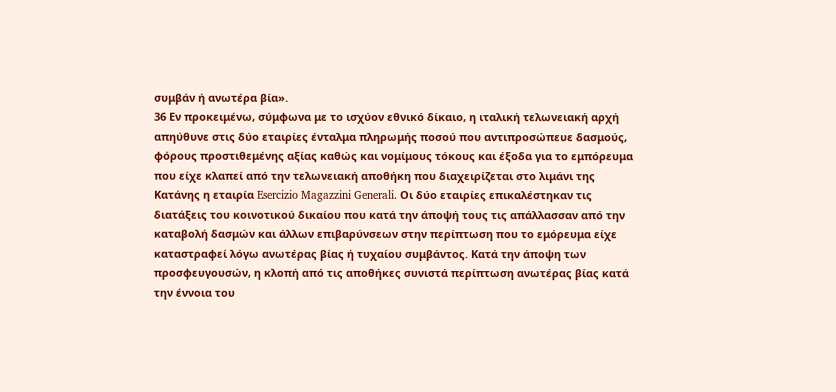συμβάν ή ανωτέρα βία».
36 Εν προκειμένω, σύμφωνα με το ισχύον εθνικό δίκαιο, η ιταλική τελωνειακή αρχή απηύθυνε στις δύο εταιρίες ένταλμα πληρωμής ποσού που αντιπροσώπευε δασμούς, φόρους προστιθεμένης αξίας καθώς και νομίμους τόκους και έξοδα για το εμπόρευμα που είχε κλαπεί από την τελωνειακή αποθήκη που διαχειρίζεται στο λιμάνι της Κατάνης η εταιρία Esercizio Magazzini Generali. Οι δύο εταιρίες επικαλέστηκαν τις διατάξεις του κοινοτικού δικαίου που κατά την άποψή τους τις απάλλασσαν από την καταβολή δασμών και άλλων επιβαρύνσεων στην περίπτωση που το εμόρευμα είχε καταστραφεί λόγω ανωτέρας βίας ή τυχαίου συμβάντος. Κατά την άποψη των προσφευγουσών, η κλοπή από τις αποθήκες συνιστά περίπτωση ανωτέρας βίας κατά την έννοια του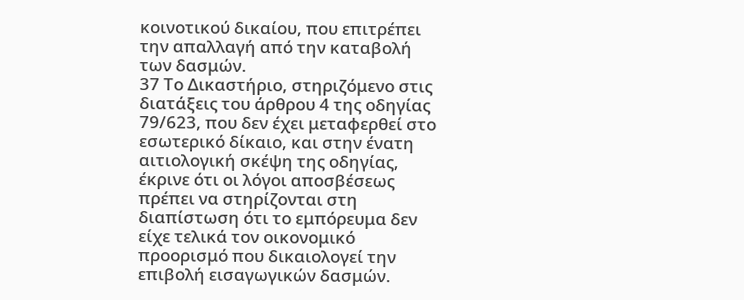κοινοτικού δικαίου, που επιτρέπει την απαλλαγή από την καταβολή των δασμών.
37 Το Δικαστήριο, στηριζόμενο στις διατάξεις του άρθρου 4 της οδηγίας 79/623, που δεν έχει μεταφερθεί στο εσωτερικό δίκαιο, και στην ένατη αιτιολογική σκέψη της οδηγίας, έκρινε ότι οι λόγοι αποσβέσεως πρέπει να στηρίζονται στη διαπίστωση ότι το εμπόρευμα δεν είχε τελικά τον οικονομικό προορισμό που δικαιολογεί την επιβολή εισαγωγικών δασμών.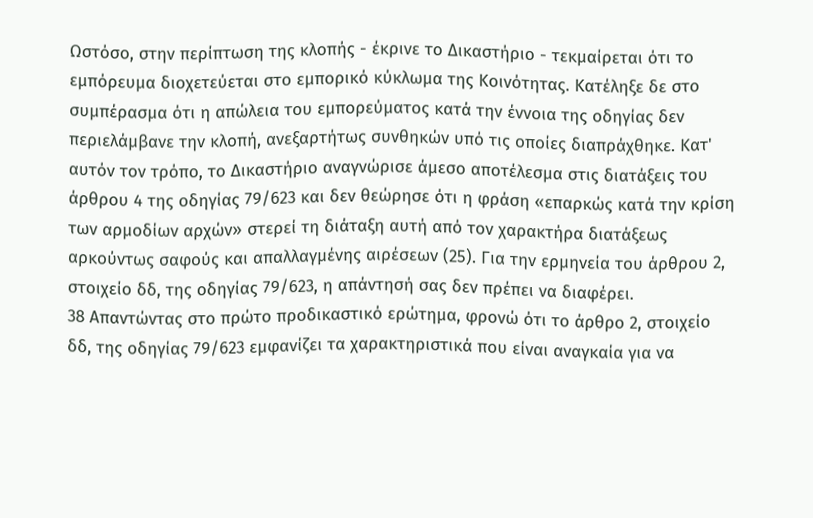Ωστόσο, στην περίπτωση της κλοπής - έκρινε το Δικαστήριο - τεκμαίρεται ότι το εμπόρευμα διοχετεύεται στο εμπορικό κύκλωμα της Κοινότητας. Κατέληξε δε στο συμπέρασμα ότι η απώλεια του εμπορεύματος κατά την έννοια της οδηγίας δεν περιελάμβανε την κλοπή, ανεξαρτήτως συνθηκών υπό τις οποίες διαπράχθηκε. Κατ' αυτόν τον τρόπο, το Δικαστήριο αναγνώρισε άμεσο αποτέλεσμα στις διατάξεις του άρθρου 4 της οδηγίας 79/623 και δεν θεώρησε ότι η φράση «επαρκώς κατά την κρίση των αρμοδίων αρχών» στερεί τη διάταξη αυτή από τον χαρακτήρα διατάξεως αρκούντως σαφούς και απαλλαγμένης αιρέσεων (25). Για την ερμηνεία του άρθρου 2, στοιχείο δδ, της οδηγίας 79/623, η απάντησή σας δεν πρέπει να διαφέρει.
38 Απαντώντας στο πρώτο προδικαστικό ερώτημα, φρονώ ότι το άρθρο 2, στοιχείο δδ, της οδηγίας 79/623 εμφανίζει τα χαρακτηριστικά που είναι αναγκαία για να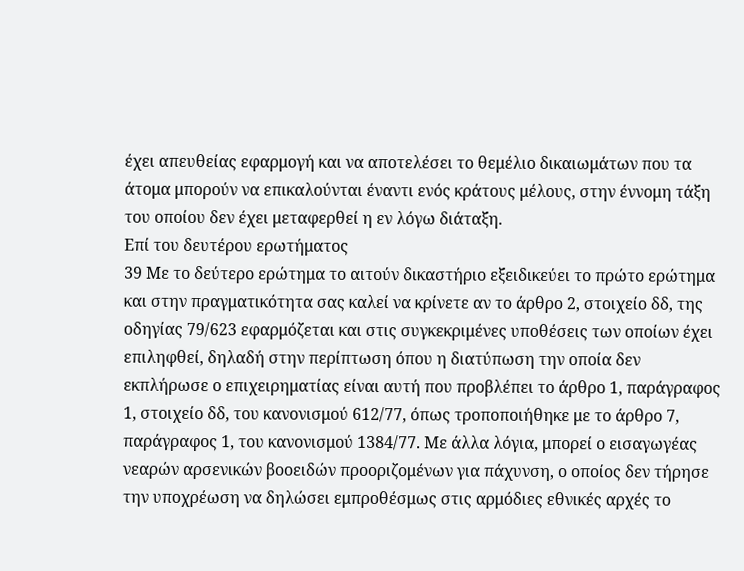έχει απευθείας εφαρμογή και να αποτελέσει το θεμέλιο δικαιωμάτων που τα άτομα μπορούν να επικαλούνται έναντι ενός κράτους μέλους, στην έννομη τάξη του οποίου δεν έχει μεταφερθεί η εν λόγω διάταξη.
Επί του δευτέρου ερωτήματος
39 Με το δεύτερο ερώτημα το αιτούν δικαστήριο εξειδικεύει το πρώτο ερώτημα και στην πραγματικότητα σας καλεί να κρίνετε αν το άρθρο 2, στοιχείο δδ, της οδηγίας 79/623 εφαρμόζεται και στις συγκεκριμένες υποθέσεις των οποίων έχει επιληφθεί, δηλαδή στην περίπτωση όπου η διατύπωση την οποία δεν εκπλήρωσε ο επιχειρηματίας είναι αυτή που προβλέπει το άρθρο 1, παράγραφος 1, στοιχείο δδ, του κανονισμού 612/77, όπως τροποποιήθηκε με το άρθρο 7, παράγραφος 1, του κανονισμού 1384/77. Με άλλα λόγια, μπορεί ο εισαγωγέας νεαρών αρσενικών βοοειδών προοριζομένων για πάχυνση, ο οποίος δεν τήρησε την υποχρέωση να δηλώσει εμπροθέσμως στις αρμόδιες εθνικές αρχές το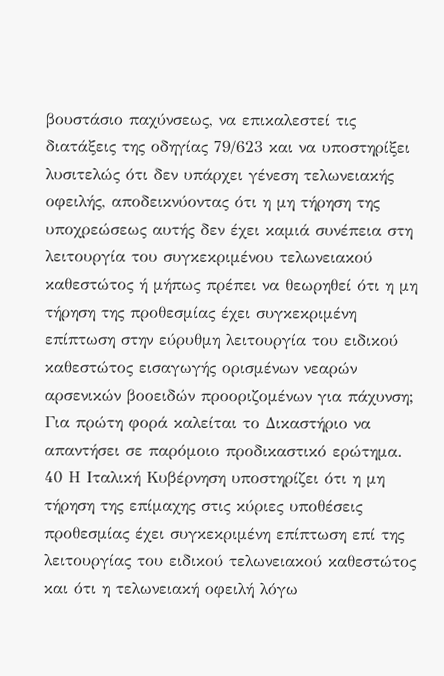βουστάσιο παχύνσεως, να επικαλεστεί τις διατάξεις της οδηγίας 79/623 και να υποστηρίξει λυσιτελώς ότι δεν υπάρχει γένεση τελωνειακής οφειλής, αποδεικνύοντας ότι η μη τήρηση της υποχρεώσεως αυτής δεν έχει καμιά συνέπεια στη λειτουργία του συγκεκριμένου τελωνειακού καθεστώτος ή μήπως πρέπει να θεωρηθεί ότι η μη τήρηση της προθεσμίας έχει συγκεκριμένη επίπτωση στην εύρυθμη λειτουργία του ειδικού καθεστώτος εισαγωγής ορισμένων νεαρών αρσενικών βοοειδών προοριζομένων για πάχυνση; Για πρώτη φορά καλείται το Δικαστήριο να απαντήσει σε παρόμοιο προδικαστικό ερώτημα.
40 Η Ιταλική Κυβέρνηση υποστηρίζει ότι η μη τήρηση της επίμαχης στις κύριες υποθέσεις προθεσμίας έχει συγκεκριμένη επίπτωση επί της λειτουργίας του ειδικού τελωνειακού καθεστώτος και ότι η τελωνειακή οφειλή λόγω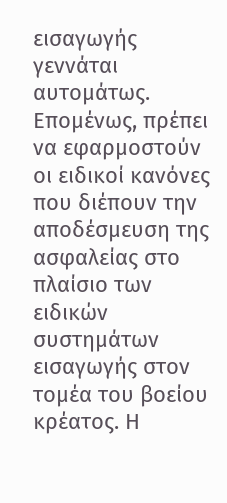εισαγωγής γεννάται αυτομάτως. Επομένως, πρέπει να εφαρμοστούν οι ειδικοί κανόνες που διέπουν την αποδέσμευση της ασφαλείας στο πλαίσιο των ειδικών συστημάτων εισαγωγής στον τομέα του βοείου κρέατος. Η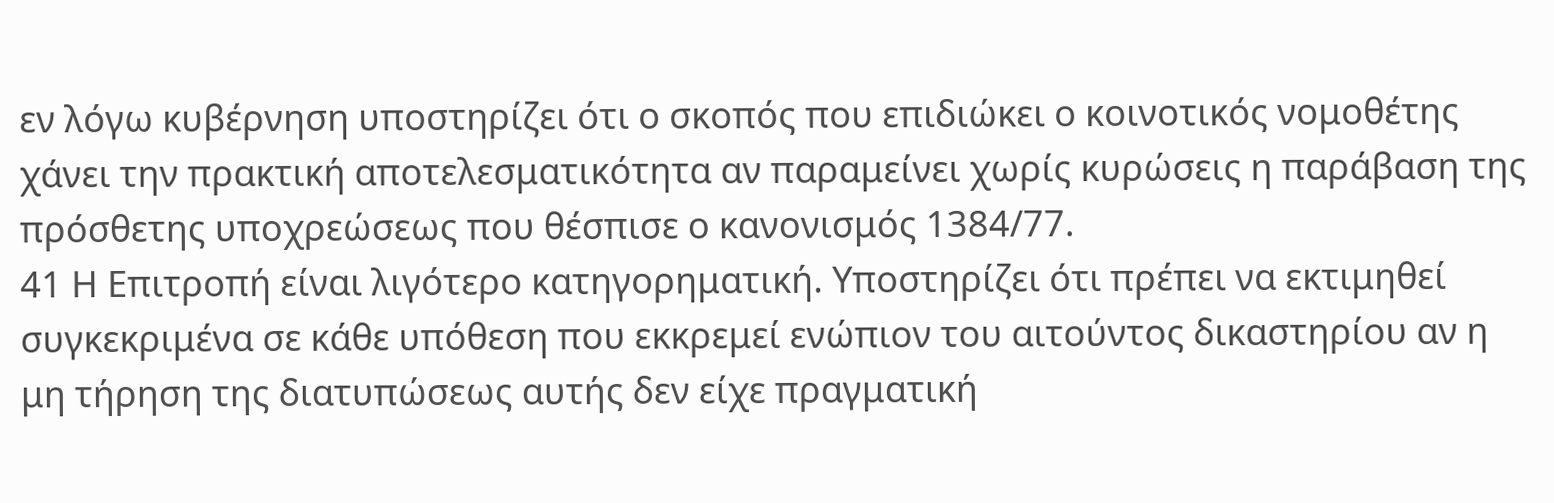εν λόγω κυβέρνηση υποστηρίζει ότι ο σκοπός που επιδιώκει ο κοινοτικός νομοθέτης χάνει την πρακτική αποτελεσματικότητα αν παραμείνει χωρίς κυρώσεις η παράβαση της πρόσθετης υποχρεώσεως που θέσπισε ο κανονισμός 1384/77.
41 Η Επιτροπή είναι λιγότερο κατηγορηματική. Υποστηρίζει ότι πρέπει να εκτιμηθεί συγκεκριμένα σε κάθε υπόθεση που εκκρεμεί ενώπιον του αιτούντος δικαστηρίου αν η μη τήρηση της διατυπώσεως αυτής δεν είχε πραγματική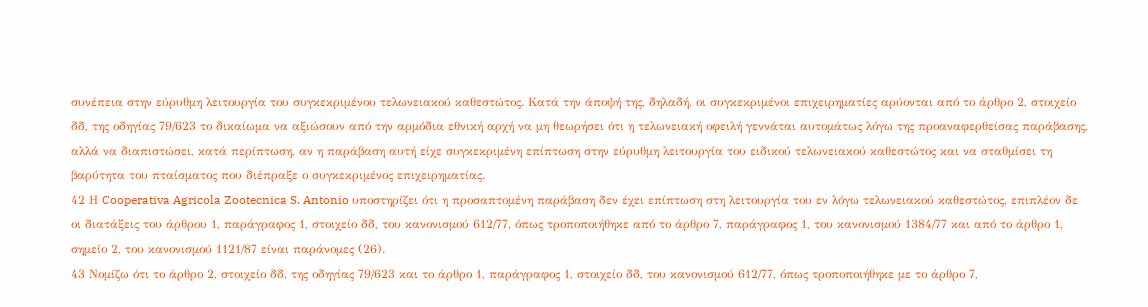συνέπεια στην εύρυθμη λειτουργία του συγκεκριμένου τελωνειακού καθεστώτος. Κατά την άποψή της, δηλαδή, οι συγκεκριμένοι επιχειρηματίες αρύονται από το άρθρο 2, στοιχείο δδ, της οδηγίας 79/623 το δικαίωμα να αξιώσουν από την αρμόδια εθνική αρχή να μη θεωρήσει ότι η τελωνειακή οφειλή γεννάται αυτομάτως λόγω της προαναφερθείσας παράβασης, αλλά να διαπιστώσει, κατά περίπτωση, αν η παράβαση αυτή είχε συγκεκριμένη επίπτωση στην εύρυθμη λειτουργία του ειδικού τελωνειακού καθεστώτος και να σταθμίσει τη βαρύτητα του πταίσματος που διέπραξε ο συγκεκριμένος επιχειρηματίας.
42 Η Cooperativa Agricola Zootecnica S. Antonio υποστηρίζει ότι η προσαπτομένη παράβαση δεν έχει επίπτωση στη λειτουργία του εν λόγω τελωνειακού καθεστώτος, επιπλέον δε οι διατάξεις του άρθρου 1, παράγραφος 1, στοιχείο δδ, του κανονισμού 612/77, όπως τροποποιήθηκε από το άρθρο 7, παράγραφος 1, του κανονισμού 1384/77 και από το άρθρο 1, σημείο 2, του κανονισμού 1121/87 είναι παράνομες (26).
43 Νομίζω ότι το άρθρο 2, στοιχείο δδ, της οδηγίας 79/623 και το άρθρο 1, παράγραφος 1, στοιχείο δδ, του κανονισμού 612/77, όπως τροποποιήθηκε με το άρθρο 7,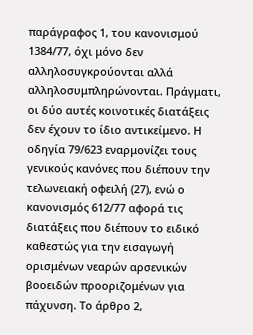παράγραφος 1, του κανονισμού 1384/77, όχι μόνο δεν αλληλοσυγκρούονται αλλά αλληλοσυμπληρώνονται. Πράγματι, οι δύο αυτές κοινοτικές διατάξεις δεν έχουν το ίδιο αντικείμενο. Η οδηγία 79/623 εναρμονίζει τους γενικούς κανόνες που διέπουν την τελωνειακή οφειλή (27), ενώ ο κανονισμός 612/77 αφορά τις διατάξεις που διέπουν το ειδικό καθεστώς για την εισαγωγή ορισμένων νεαρών αρσενικών βοοειδών προοριζομένων για πάχυνση. Το άρθρο 2,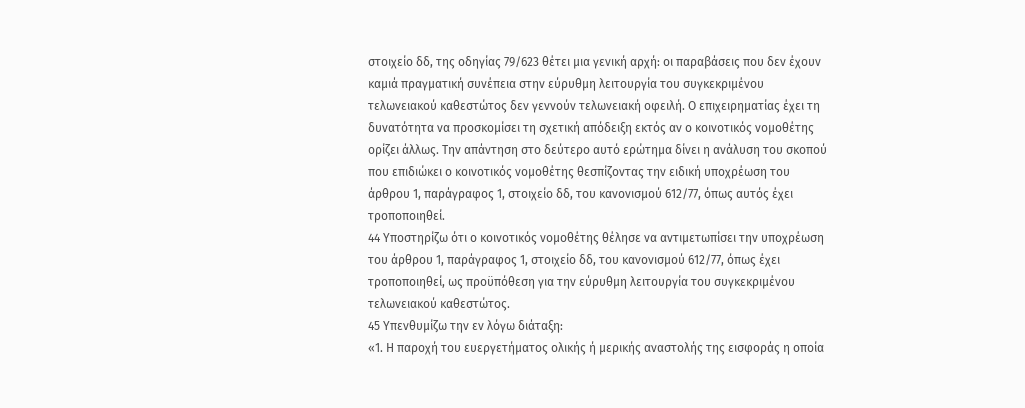στοιχείο δδ, της οδηγίας 79/623 θέτει μια γενική αρχή: οι παραβάσεις που δεν έχουν καμιά πραγματική συνέπεια στην εύρυθμη λειτουργία του συγκεκριμένου τελωνειακού καθεστώτος δεν γεννούν τελωνειακή οφειλή. Ο επιχειρηματίας έχει τη δυνατότητα να προσκομίσει τη σχετική απόδειξη εκτός αν ο κοινοτικός νομοθέτης ορίζει άλλως. Την απάντηση στο δεύτερο αυτό ερώτημα δίνει η ανάλυση του σκοπού που επιδιώκει ο κοινοτικός νομοθέτης θεσπίζοντας την ειδική υποχρέωση του άρθρου 1, παράγραφος 1, στοιχείο δδ, του κανονισμού 612/77, όπως αυτός έχει τροποποιηθεί.
44 Υποστηρίζω ότι ο κοινοτικός νομοθέτης θέλησε να αντιμετωπίσει την υποχρέωση του άρθρου 1, παράγραφος 1, στοιχείο δδ, του κανονισμού 612/77, όπως έχει τροποποιηθεί, ως προϋπόθεση για την εύρυθμη λειτουργία του συγκεκριμένου τελωνειακού καθεστώτος.
45 Υπενθυμίζω την εν λόγω διάταξη:
«1. Η παροχή του ευεργετήματος ολικής ή μερικής αναστολής της εισφοράς η οποία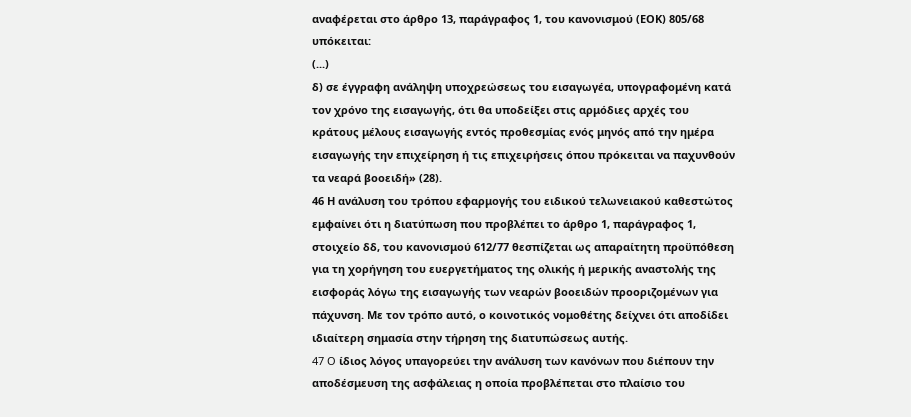αναφέρεται στο άρθρο 13, παράγραφος 1, του κανονισμού (ΕΟΚ) 805/68 υπόκειται:
(...)
δ) σε έγγραφη ανάληψη υποχρεώσεως του εισαγωγέα, υπογραφομένη κατά τον χρόνο της εισαγωγής, ότι θα υποδείξει στις αρμόδιες αρχές του κράτους μέλους εισαγωγής εντός προθεσμίας ενός μηνός από την ημέρα εισαγωγής την επιχείρηση ή τις επιχειρήσεις όπου πρόκειται να παχυνθούν τα νεαρά βοοειδή» (28).
46 Η ανάλυση του τρόπου εφαρμογής του ειδικού τελωνειακού καθεστώτος εμφαίνει ότι η διατύπωση που προβλέπει το άρθρο 1, παράγραφος 1, στοιχείο δδ, του κανονισμού 612/77 θεσπίζεται ως απαραίτητη προϋπόθεση για τη χορήγηση του ευεργετήματος της ολικής ή μερικής αναστολής της εισφοράς λόγω της εισαγωγής των νεαρών βοοειδών προοριζομένων για πάχυνση. Με τον τρόπο αυτό, ο κοινοτικός νομοθέτης δείχνει ότι αποδίδει ιδιαίτερη σημασία στην τήρηση της διατυπώσεως αυτής.
47 O ίδιος λόγος υπαγορεύει την ανάλυση των κανόνων που διέπουν την αποδέσμευση της ασφάλειας η οποία προβλέπεται στο πλαίσιο του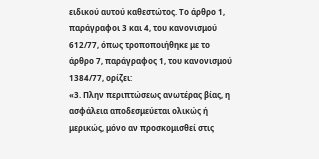ειδικού αυτού καθεστώτος. Το άρθρο 1, παράγραφοι 3 και 4, του κανονισμού 612/77, όπως τροποποιήθηκε με το άρθρο 7, παράγραφος 1, του κανονισμού 1384/77, ορίζει:
«3. Πλην περιπτώσεως ανωτέρας βίας, η ασφάλεια αποδεσμεύεται ολικώς ή μερικώς, μόνο αν προσκομισθεί στις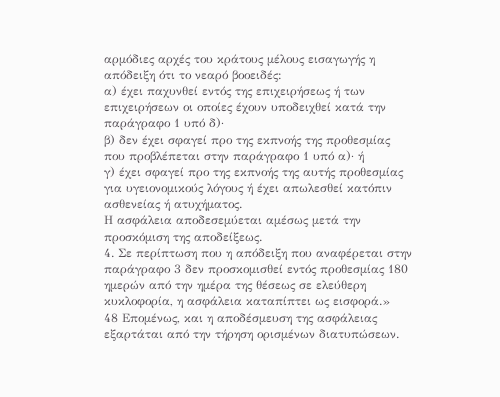αρμόδιες αρχές του κράτους μέλους εισαγωγής η απόδειξη ότι το νεαρό βοοειδές:
α) έχει παχυνθεί εντός της επιχειρήσεως ή των επιχειρήσεων οι οποίες έχουν υποδειχθεί κατά την παράγραφο 1 υπό δ)·
β) δεν έχει σφαγεί προ της εκπνοής της προθεσμίας που προβλέπεται στην παράγραφο 1 υπό α)· ή
γ) έχει σφαγεί προ της εκπνοής της αυτής προθεσμίας για υγειονομικούς λόγους ή έχει απωλεσθεί κατόπιν ασθενείας ή ατυχήματος.
Η ασφάλεια αποδεσεμύεται αμέσως μετά την προσκόμιση της αποδείξεως.
4. Σε περίπτωση που η απόδειξη που αναφέρεται στην παράγραφο 3 δεν προσκομισθεί εντός προθεσμίας 180 ημερών από την ημέρα της θέσεως σε ελεύθερη κυκλοφορία, η ασφάλεια καταπίπτει ως εισφορά.»
48 Επομένως, και η αποδέσμευση της ασφάλειας εξαρτάται από την τήρηση ορισμένων διατυπώσεων.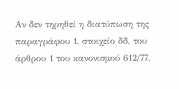Αν δεν τηρηθεί η διατύπωση της παραγράφου 1, στοιχείο δδ, του άρθρου 1 του κανονισμού 612/77,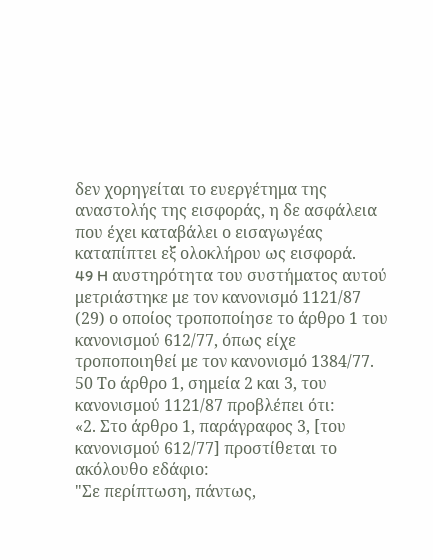δεν χορηγείται το ευεργέτημα της αναστολής της εισφοράς, η δε ασφάλεια που έχει καταβάλει ο εισαγωγέας καταπίπτει εξ ολοκλήρου ως εισφορά.
49 H αυστηρότητα του συστήματος αυτού μετριάστηκε με τον κανονισμό 1121/87 (29) ο οποίος τροποποίησε το άρθρο 1 του κανονισμού 612/77, όπως είχε τροποποιηθεί με τον κανονισμό 1384/77.
50 Το άρθρο 1, σημεία 2 και 3, του κανονισμού 1121/87 προβλέπει ότι:
«2. Στο άρθρο 1, παράγραφος 3, [του κανονισμού 612/77] προστίθεται το ακόλουθο εδάφιο:
"Σε περίπτωση, πάντως,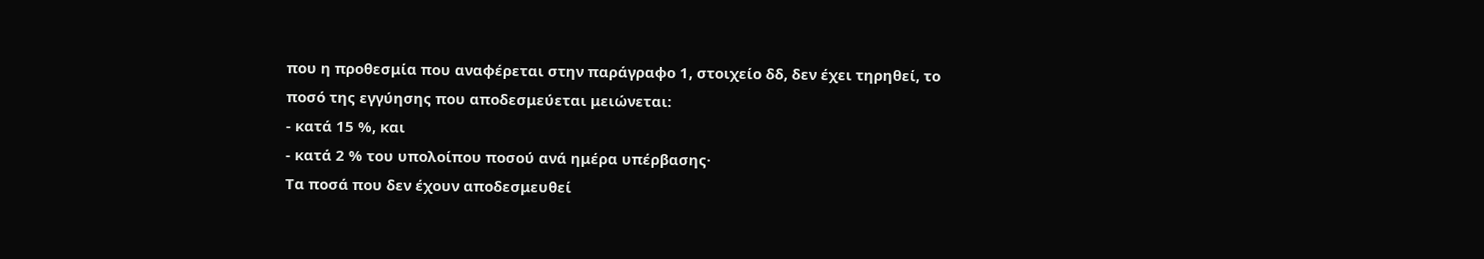που η προθεσμία που αναφέρεται στην παράγραφο 1, στοιχείο δδ, δεν έχει τηρηθεί, το ποσό της εγγύησης που αποδεσμεύεται μειώνεται:
- κατά 15 %, και
- κατά 2 % του υπολοίπου ποσού ανά ημέρα υπέρβασης·
Τα ποσά που δεν έχουν αποδεσμευθεί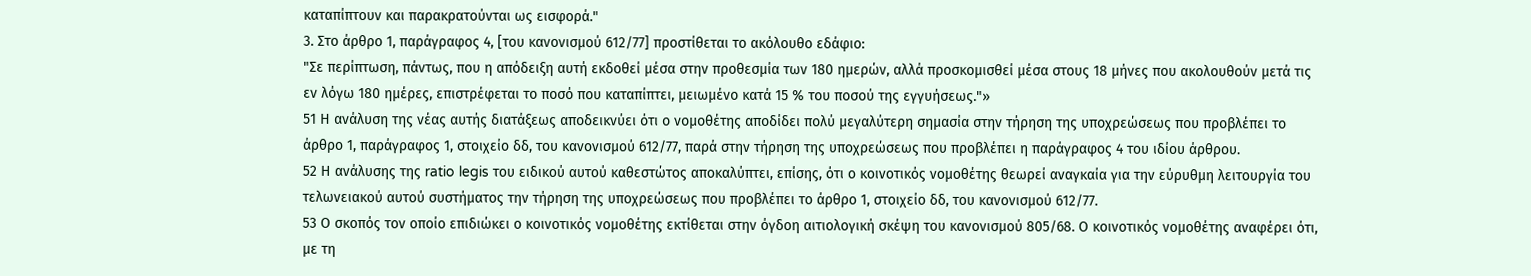καταπίπτουν και παρακρατούνται ως εισφορά."
3. Στο άρθρο 1, παράγραφος 4, [του κανονισμού 612/77] προστίθεται το ακόλουθο εδάφιο:
"Σε περίπτωση, πάντως, που η απόδειξη αυτή εκδοθεί μέσα στην προθεσμία των 180 ημερών, αλλά προσκομισθεί μέσα στους 18 μήνες που ακολουθούν μετά τις εν λόγω 180 ημέρες, επιστρέφεται το ποσό που καταπίπτει, μειωμένο κατά 15 % του ποσού της εγγυήσεως."»
51 Η ανάλυση της νέας αυτής διατάξεως αποδεικνύει ότι ο νομοθέτης αποδίδει πολύ μεγαλύτερη σημασία στην τήρηση της υποχρεώσεως που προβλέπει το άρθρο 1, παράγραφος 1, στοιχείο δδ, του κανονισμού 612/77, παρά στην τήρηση της υποχρεώσεως που προβλέπει η παράγραφος 4 του ιδίου άρθρου.
52 Η ανάλυσης της ratio legis του ειδικού αυτού καθεστώτος αποκαλύπτει, επίσης, ότι ο κοινοτικός νομοθέτης θεωρεί αναγκαία για την εύρυθμη λειτουργία του τελωνειακού αυτού συστήματος την τήρηση της υποχρεώσεως που προβλέπει το άρθρο 1, στοιχείο δδ, του κανονισμού 612/77.
53 Ο σκοπός τον οποίο επιδιώκει ο κοινοτικός νομοθέτης εκτίθεται στην όγδοη αιτιολογική σκέψη του κανονισμού 805/68. Ο κοινοτικός νομοθέτης αναφέρει ότι, με τη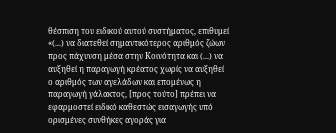θέσπιση του ειδικού αυτού συστήματος, επιθυμεί «(...) να διατεθεί σημαντικότερος αριθμός ζώων προς πάχυνση μέσα στην Κοινότητα και (...) να αυξηθεί η παραγωγή κρέατος χωρίς να αυξηθεί ο αριθμός των αγελάδων και επομένως η παραγωγή γάλακτος, [προς τούτο] πρέπει να εφαρμοστεί ειδικό καθεστώς εισαγωγής υπό ορισμένες συνθήκες αγοράς για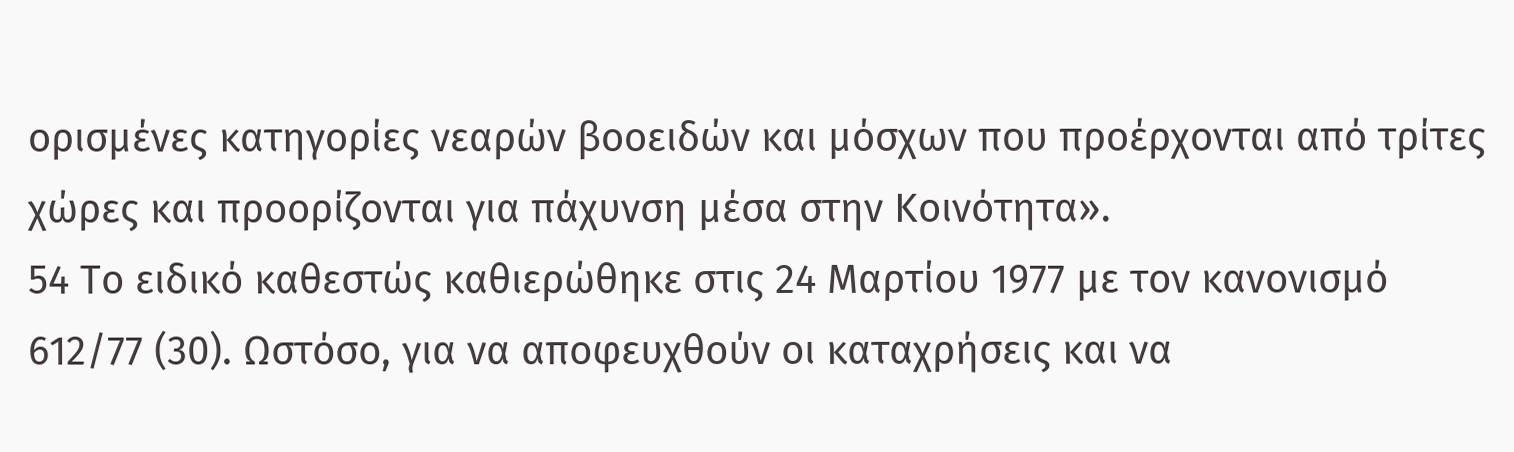ορισμένες κατηγορίες νεαρών βοοειδών και μόσχων που προέρχονται από τρίτες χώρες και προορίζονται για πάχυνση μέσα στην Κοινότητα».
54 Το ειδικό καθεστώς καθιερώθηκε στις 24 Μαρτίου 1977 με τον κανονισμό 612/77 (30). Ωστόσο, για να αποφευχθούν οι καταχρήσεις και να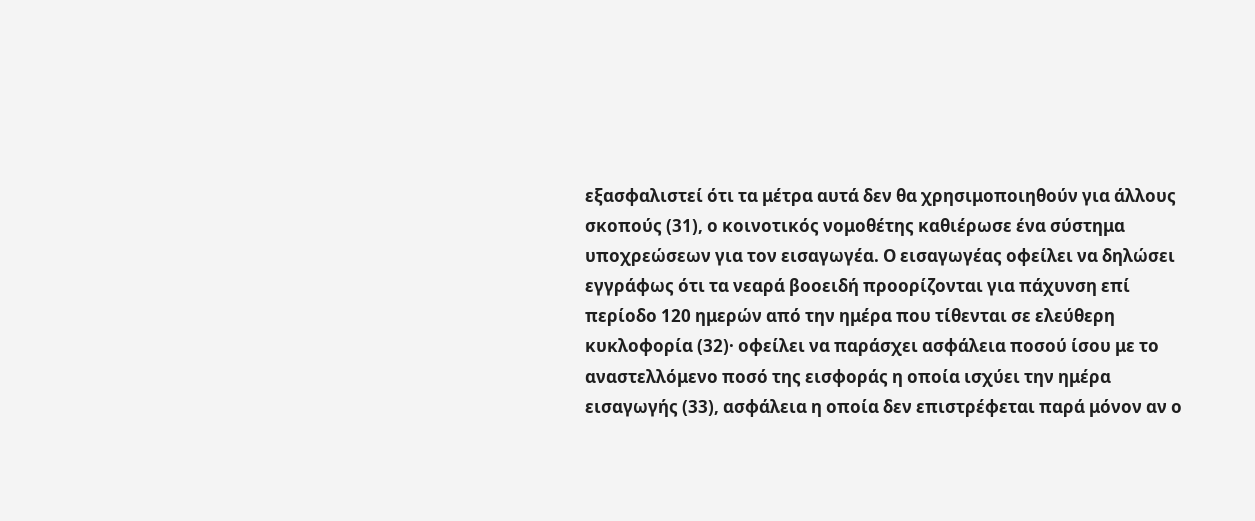εξασφαλιστεί ότι τα μέτρα αυτά δεν θα χρησιμοποιηθούν για άλλους σκοπούς (31), ο κοινοτικός νομοθέτης καθιέρωσε ένα σύστημα υποχρεώσεων για τον εισαγωγέα. Ο εισαγωγέας οφείλει να δηλώσει εγγράφως ότι τα νεαρά βοοειδή προορίζονται για πάχυνση επί περίοδο 120 ημερών από την ημέρα που τίθενται σε ελεύθερη κυκλοφορία (32)· οφείλει να παράσχει ασφάλεια ποσού ίσου με το αναστελλόμενο ποσό της εισφοράς η οποία ισχύει την ημέρα εισαγωγής (33), ασφάλεια η οποία δεν επιστρέφεται παρά μόνον αν ο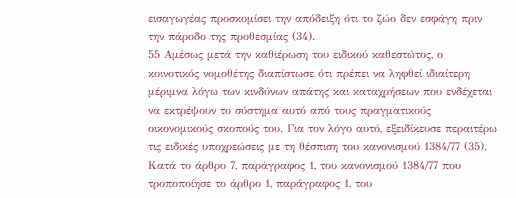εισαγωγέας προσκομίσει την απόδειξη ότι το ζώο δεν εσφάγη πριν την πάροδο της προθεσμίας (34).
55 Αμέσως μετά την καθιέρωση του ειδικού καθεστώτος, ο κοινοτικός νομοθέτης διαπίστωσε ότι πρέπει να ληφθεί ιδιαίτερη μέριμνα λόγω των κινδύνων απάτης και καταχρήσεων που ενδέχεται να εκτρέψουν το σύστημα αυτό από τους πραγματικούς οικονομικούς σκοπούς του. Για τον λόγο αυτό, εξειδίκευσε περαιτέρω τις ειδικές υποχρεώσεις με τη θέσπιση του κανονισμού 1384/77 (35). Κατά το άρθρο 7, παράγραφος 1, του κανονισμού 1384/77 που τροποποίησε το άρθρο 1, παράγραφος 1, του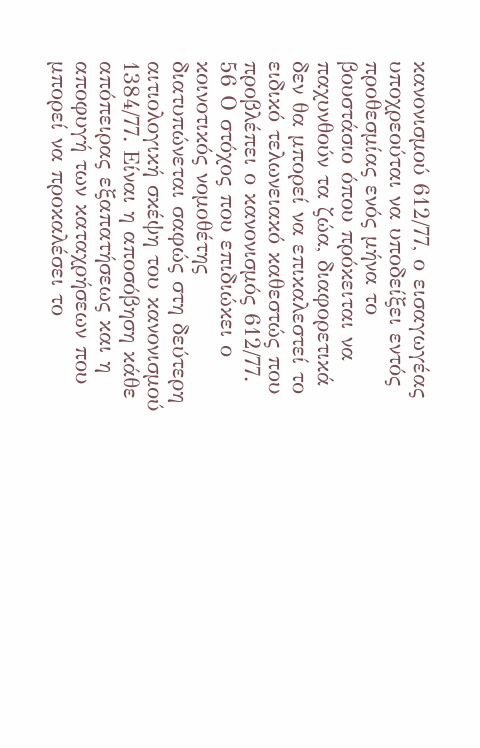κανονισμού 612/77, ο εισαγωγέας υποχρεούται να υποδείξει εντός προθεσμίας ενός μήνα το βουστάσιο όπου πρόκειται να παχυνθούν τα ζώα, διαφορετικά δεν θα μπορεί να επικαλεστεί το ειδικό τελωνειακό καθεστώς που προβλέπει ο κανονισμός 612/77.
56 Ο στόχος που επιδιώκει ο κοινοτικός νομοθέτης διατυπώνεται σαφώς στη δεύτερη αιτιολογική σκέψη του κανονισμού 1384/77. Είναι η αποσόβηση κάθε απόπειρας εξαπατήσεως και η αποφυγή των καταχρήσεων που μπορεί να προκαλέσει το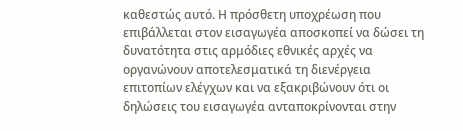καθεστώς αυτό. Η πρόσθετη υποχρέωση που επιβάλλεται στον εισαγωγέα αποσκοπεί να δώσει τη δυνατότητα στις αρμόδιες εθνικές αρχές να οργανώνουν αποτελεσματικά τη διενέργεια επιτοπίων ελέγχων και να εξακριβώνουν ότι οι δηλώσεις του εισαγωγέα ανταποκρίνονται στην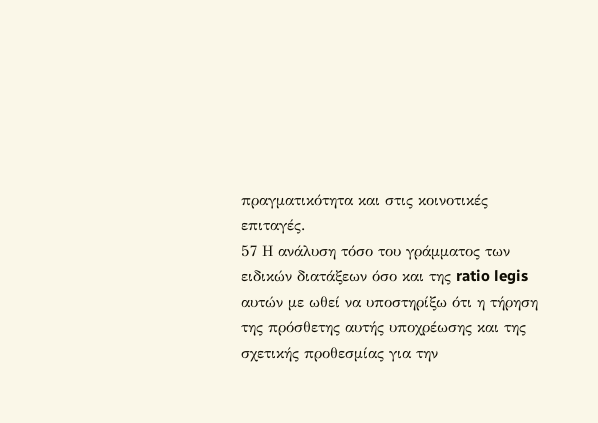πραγματικότητα και στις κοινοτικές επιταγές.
57 Η ανάλυση τόσο του γράμματος των ειδικών διατάξεων όσο και της ratio legis αυτών με ωθεί να υποστηρίξω ότι η τήρηση της πρόσθετης αυτής υποχρέωσης και της σχετικής προθεσμίας για την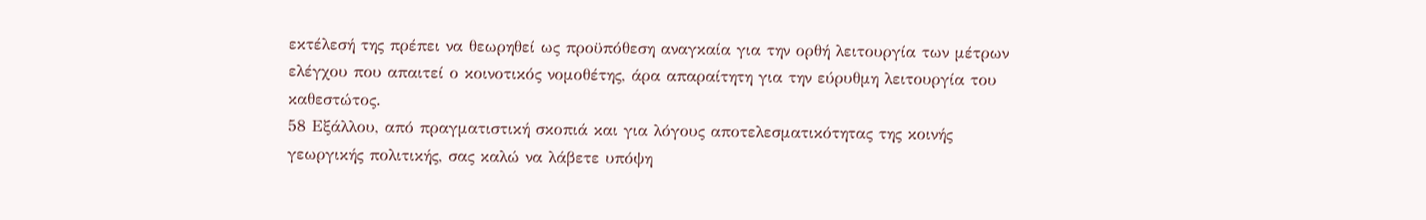εκτέλεσή της πρέπει να θεωρηθεί ως προϋπόθεση αναγκαία για την ορθή λειτουργία των μέτρων ελέγχου που απαιτεί ο κοινοτικός νομοθέτης, άρα απαραίτητη για την εύρυθμη λειτουργία του καθεστώτος.
58 Εξάλλου, από πραγματιστική σκοπιά και για λόγους αποτελεσματικότητας της κοινής γεωργικής πολιτικής, σας καλώ να λάβετε υπόψη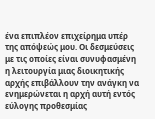ένα επιπλέον επιχείρημα υπέρ της απόψεώς μου. Οι δεσμεύσεις με τις οποίες είναι συνυφασμένη η λειτουργία μιας διοικητικής αρχής επιβάλλουν την ανάγκη να ενημερώνεται η αρχή αυτή εντός εύλογης προθεσμίας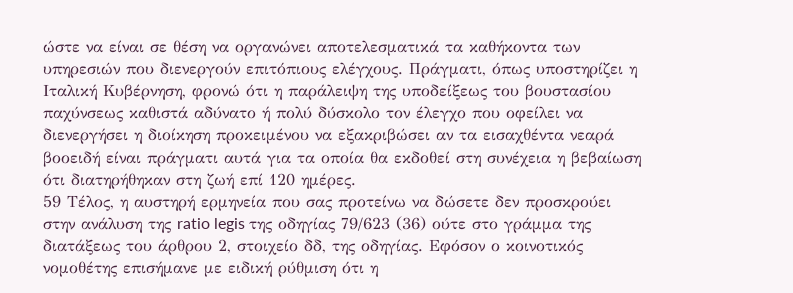ώστε να είναι σε θέση να οργανώνει αποτελεσματικά τα καθήκοντα των υπηρεσιών που διενεργούν επιτόπιους ελέγχους. Πράγματι, όπως υποστηρίζει η Ιταλική Κυβέρνηση, φρονώ ότι η παράλειψη της υποδείξεως του βουστασίου παχύνσεως καθιστά αδύνατο ή πολύ δύσκολο τον έλεγχο που οφείλει να διενεργήσει η διοίκηση προκειμένου να εξακριβώσει αν τα εισαχθέντα νεαρά βοοειδή είναι πράγματι αυτά για τα οποία θα εκδοθεί στη συνέχεια η βεβαίωση ότι διατηρήθηκαν στη ζωή επί 120 ημέρες.
59 Τέλος, η αυστηρή ερμηνεία που σας προτείνω να δώσετε δεν προσκρούει στην ανάλυση της ratio legis της οδηγίας 79/623 (36) ούτε στο γράμμα της διατάξεως του άρθρου 2, στοιχείο δδ, της οδηγίας. Εφόσον ο κοινοτικός νομοθέτης επισήμανε με ειδική ρύθμιση ότι η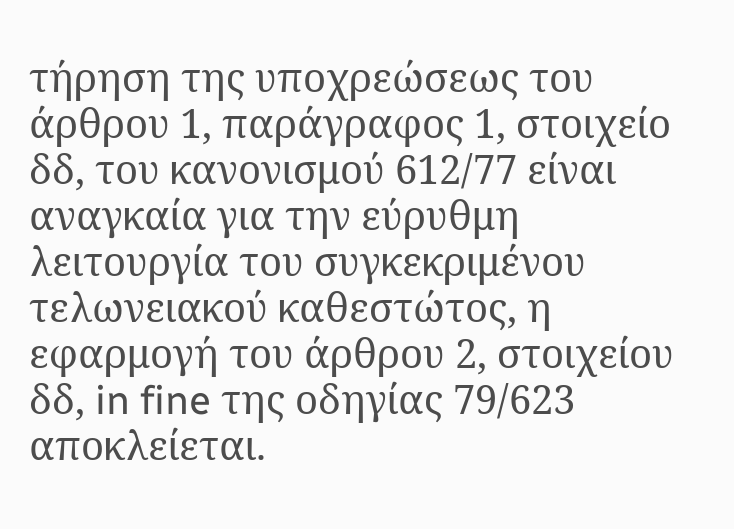τήρηση της υποχρεώσεως του άρθρου 1, παράγραφος 1, στοιχείο δδ, του κανονισμού 612/77 είναι αναγκαία για την εύρυθμη λειτουργία του συγκεκριμένου τελωνειακού καθεστώτος, η εφαρμογή του άρθρου 2, στοιχείου δδ, in fine της οδηγίας 79/623 αποκλείεται.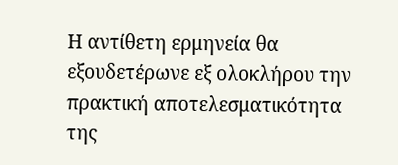Η αντίθετη ερμηνεία θα εξουδετέρωνε εξ ολοκλήρου την πρακτική αποτελεσματικότητα της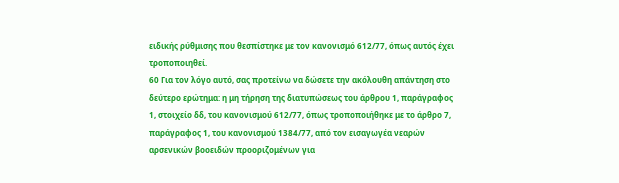ειδικής ρύθμισης που θεσπίστηκε με τον κανονισμό 612/77, όπως αυτός έχει τροποποιηθεί.
60 Για τον λόγο αυτό, σας προτείνω να δώσετε την ακόλουθη απάντηση στο δεύτερο ερώτημα: η μη τήρηση της διατυπώσεως του άρθρου 1, παράγραφος 1, στοιχείο δδ, του κανονισμού 612/77, όπως τροποποιήθηκε με το άρθρο 7, παράγραφος 1, του κανονισμού 1384/77, από τον εισαγωγέα νεαρών αρσενικών βοοειδών προοριζομένων για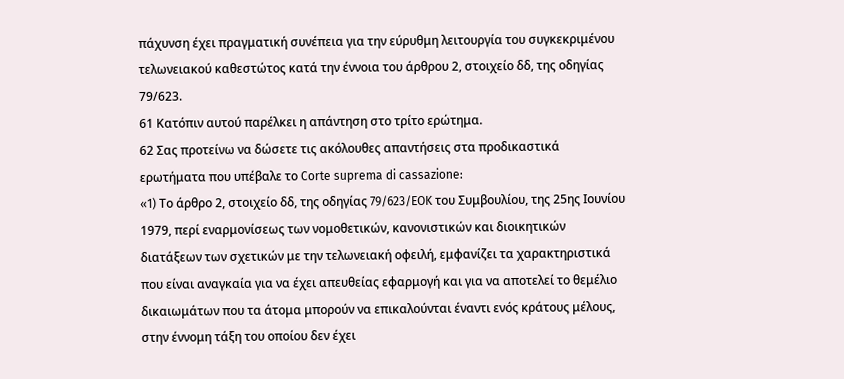πάχυνση έχει πραγματική συνέπεια για την εύρυθμη λειτουργία του συγκεκριμένου τελωνειακού καθεστώτος κατά την έννοια του άρθρου 2, στοιχείο δδ, της οδηγίας 79/623.
61 Κατόπιν αυτού παρέλκει η απάντηση στο τρίτο ερώτημα.
62 Σας προτείνω να δώσετε τις ακόλουθες απαντήσεις στα προδικαστικά ερωτήματα που υπέβαλε το Corte suprema di cassazione:
«1) Tο άρθρο 2, στοιχείο δδ, της οδηγίας 79/623/EOK του Συμβουλίου, της 25ης Ιουνίου 1979, περί εναρμονίσεως των νομοθετικών, κανονιστικών και διοικητικών διατάξεων των σχετικών με την τελωνειακή οφειλή, εμφανίζει τα χαρακτηριστικά που είναι αναγκαία για να έχει απευθείας εφαρμογή και για να αποτελεί το θεμέλιο δικαιωμάτων που τα άτομα μπορούν να επικαλούνται έναντι ενός κράτους μέλους, στην έννομη τάξη του οποίου δεν έχει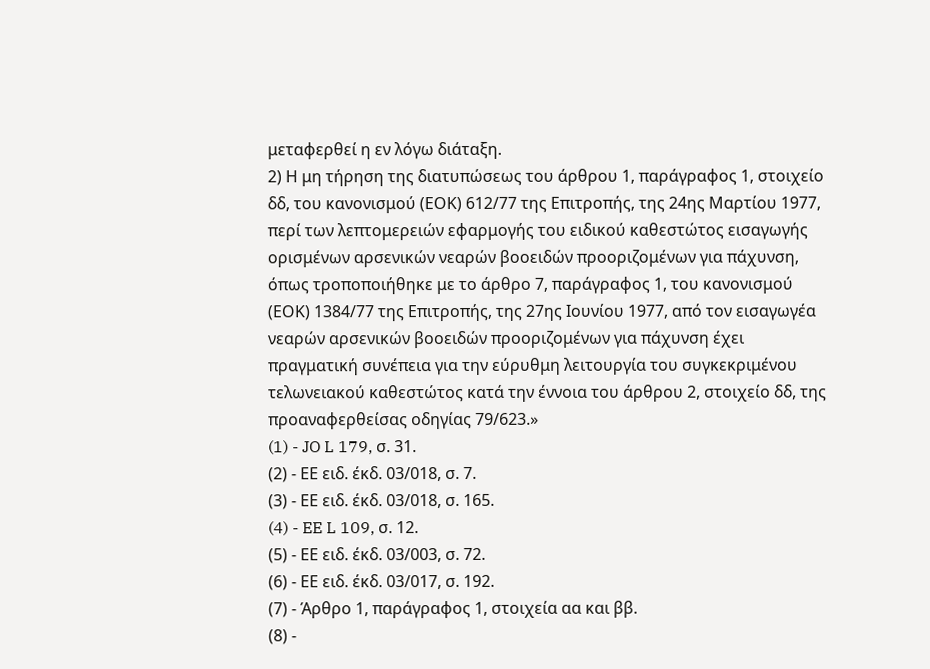μεταφερθεί η εν λόγω διάταξη.
2) Η μη τήρηση της διατυπώσεως του άρθρου 1, παράγραφος 1, στοιχείο δδ, του κανονισμού (ΕΟΚ) 612/77 της Επιτροπής, της 24ης Μαρτίου 1977, περί των λεπτομερειών εφαρμογής του ειδικού καθεστώτος εισαγωγής ορισμένων αρσενικών νεαρών βοοειδών προοριζομένων για πάχυνση, όπως τροποποιήθηκε με το άρθρο 7, παράγραφος 1, του κανονισμού (ΕΟΚ) 1384/77 της Επιτροπής, της 27ης Ιουνίου 1977, από τον εισαγωγέα νεαρών αρσενικών βοοειδών προοριζομένων για πάχυνση έχει πραγματική συνέπεια για την εύρυθμη λειτουργία του συγκεκριμένου τελωνειακού καθεστώτος κατά την έννοια του άρθρου 2, στοιχείο δδ, της προαναφερθείσας οδηγίας 79/623.»
(1) - JO L 179, σ. 31.
(2) - ΕΕ ειδ. έκδ. 03/018, σ. 7.
(3) - ΕΕ ειδ. έκδ. 03/018, σ. 165.
(4) - EE L 109, σ. 12.
(5) - ΕΕ ειδ. έκδ. 03/003, σ. 72.
(6) - ΕΕ ειδ. έκδ. 03/017, σ. 192.
(7) - Άρθρο 1, παράγραφος 1, στοιχεία αα και ββ.
(8) -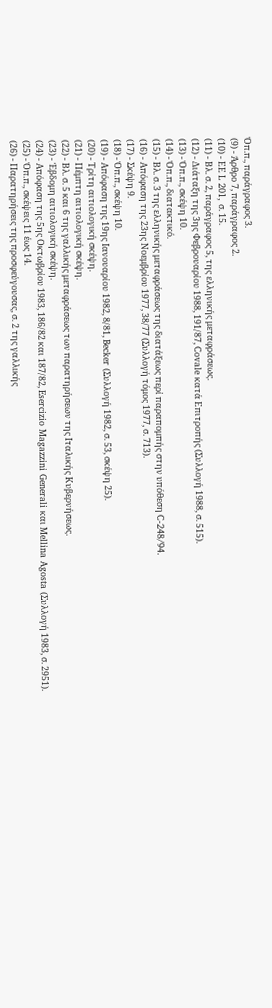Όπ.π., παράγραφος 3.
(9) - Άρθρο 7, παράγραφος 2.
(10) - ΕΕ L 201, σ. 15.
(11) - Βλ. σ. 2, παράγραφος 5, της ελληνικής μεταφράσεως.
(12) - Διάταξη της 3ης Φεβρουαρίου 1988, 191/87, Covale κατά Επιτροπής (Συλλογή 1988, σ. 515).
(13) - Όπ.π., σκέψη 10.
(14) - Όπ.π., διατακτικό.
(15) - Βλ. σ. 3 της ελληνικής μεταφράσεως της διατάξεως περί παραπομπής στην υπόθεση C-248/94.
(16) - Απόφαση της 23ης Νοεμβρίου 1977, 38/77 (Συλλογή τόμος 1977, σ. 713).
(17) - Σκέψη 9.
(18) - Όπ.π., σκέψη 10.
(19) - Απόφαση της 19ης Ιανουαρίου 1982, 8/81, Becker (Συλλογή 1982, σ. 53, σκέψη 25).
(20) - Τρίτη αιτιολογική σκέψη.
(21) - Πέμπτη αιτιολογική σκέψη.
(22) - Βλ. σ. 5 και 6 της γαλλικής μεταφράσεως των παρατηρήσεων της Ιταλικής Κυβερνήσεως.
(23) - Έβδομη αιτιολογική σκέψη.
(24) - Απόφαση της 5ης Οκτωβρίου 1983, 186/82 και 187/82, Esercizio Magazzini Generali και Mellina Agosta (Συλλογή 1983, σ. 2951).
(25) - Όπ.π., σκέψεις 11 έως 14.
(26) - Παρατηρήσεις της προσφεύγουσας, σ. 2 της γαλλικής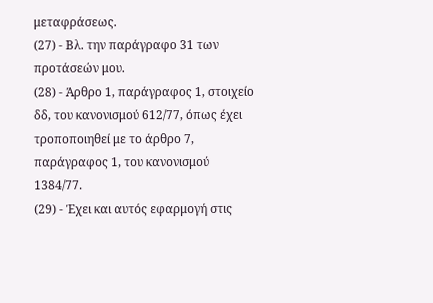μεταφράσεως.
(27) - Βλ. την παράγραφο 31 των προτάσεών μου.
(28) - Άρθρο 1, παράγραφος 1, στοιχείο δδ, του κανονισμού 612/77, όπως έχει τροποποιηθεί με το άρθρο 7, παράγραφος 1, του κανονισμού 1384/77.
(29) - Έχει και αυτός εφαρμογή στις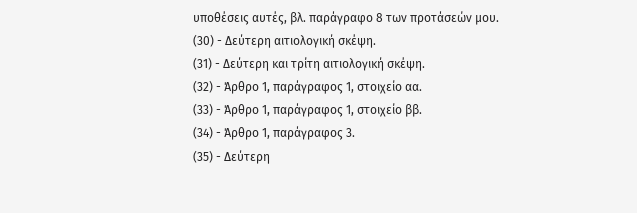υποθέσεις αυτές, βλ. παράγραφο 8 των προτάσεών μου.
(30) - Δεύτερη αιτιολογική σκέψη.
(31) - Δεύτερη και τρίτη αιτιολογική σκέψη.
(32) - Άρθρο 1, παράγραφος 1, στοιχείο αα.
(33) - Άρθρο 1, παράγραφος 1, στοιχείο ββ.
(34) - Άρθρο 1, παράγραφος 3.
(35) - Δεύτερη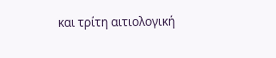και τρίτη αιτιολογική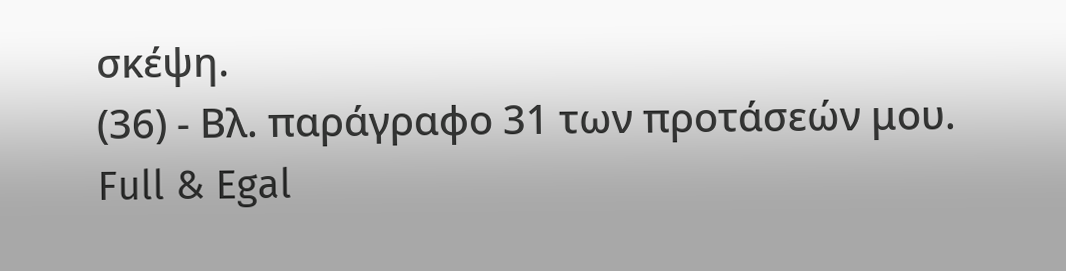σκέψη.
(36) - Βλ. παράγραφο 31 των προτάσεών μου.
Full & Egal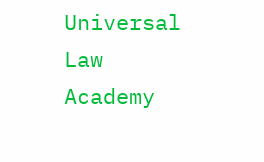Universal Law Academy